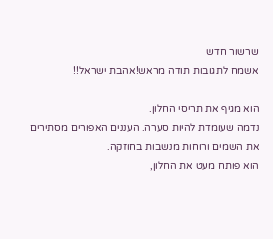שרשור חדש
אשמח לתגובות תודה מראש!אהבת ישראל!!

הוא מגיף את תריסי החלון.
נדמה שעומדת להיות סערה. העננים האפורים מסתירים את השמים ורוחות מנשבות בחוזקה.
הוא פותח מעט את החלון,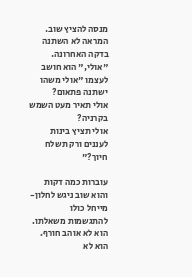מנסה להציץ שוב. המראה לא השתנה בדקה האחרונה.
"אולי," הוא חושב לעצמו "אולי משהו ישתנה פתאום?
אולי תאיר מעט השמש בקרניה?
אולי תציץ בינות לעננים ורק תשלח חיוך?"

עוברות כמה דקות והוא שוב ניגש לחלון- מייחל כולו להתגשמות משאלתו.
הוא לא אוהב חורף. הוא לא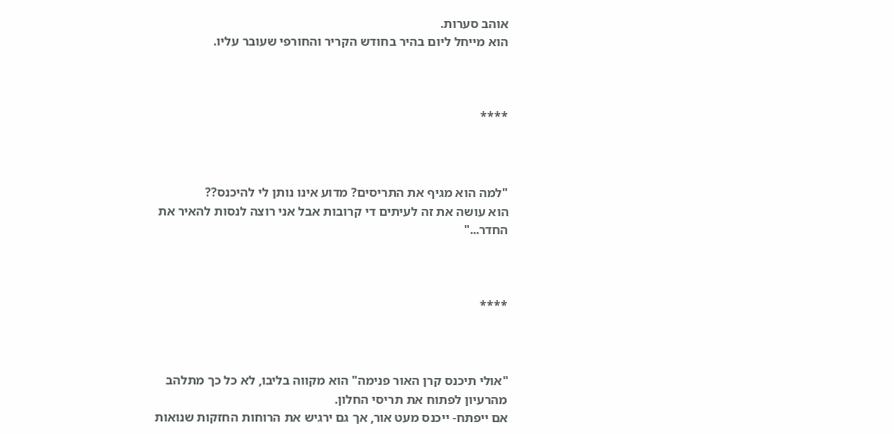אוהב סערות.
הוא מייחל ליום בהיר בחודש הקריר והחורפי שעובר עליו.



****



"למה הוא מגיף את התריסים? מדוע אינו נותן לי להיכנס??
הוא עושה את זה לעיתים די קרובות אבל אני רוצה לנסות להאיר את החדר..."



****



"אולי תיכנס קרן האור פנימה" הוא מקווה בליבו, לא כל כך מתלהב מהרעיון לפתוח את תריסי החלון.
אם ייפתח- ייכנס מעט אור, אך גם ירגיש את הרוחות החזקות שנואות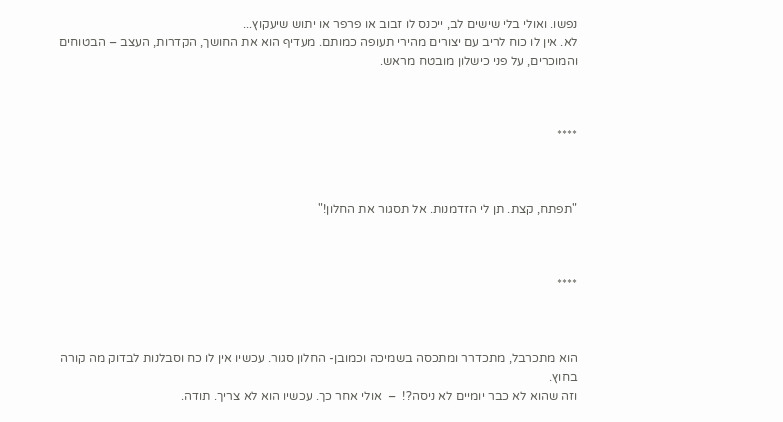נפשו. ואולי בלי שישים לב, ייכנס לו זבוב או פרפר או יתוש שיעקוץ...
לא. אין לו כוח לריב עם יצורים מהירי תעופה כמותם. מעדיף הוא את החושך, הקדרות, העצב – הבטוחים והמוכרים, על פני כישלון מובטח מראש.



****



"תפתח, קצת. תן לי הזדמנות. אל תסגור את החלון!"



****



הוא מתכרבל, מתכדרר ומתכסה בשמיכה וכמובן- החלון סגור. עכשיו אין לו כח וסבלנות לבדוק מה קורה בחוץ.
וזה שהוא לא כבר יומיים לא ניסה?!  –  אולי אחר כך. עכשיו הוא לא צריך. תודה.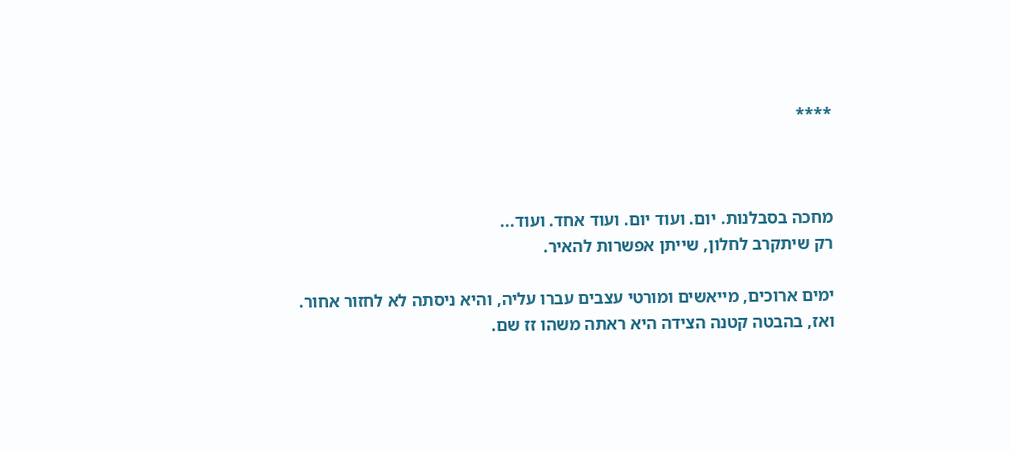****



מחכה בסבלנות. יום. ועוד יום. ועוד אחד. ועוד...
רק שיתקרב לחלון, שייתן אפשרות להאיר.

ימים ארוכים, מייאשים ומורטי עצבים עברו עליה, והיא ניסתה לא לחזור אחור.
ואז, בהבטה קטנה הצידה היא ראתה משהו זז שם.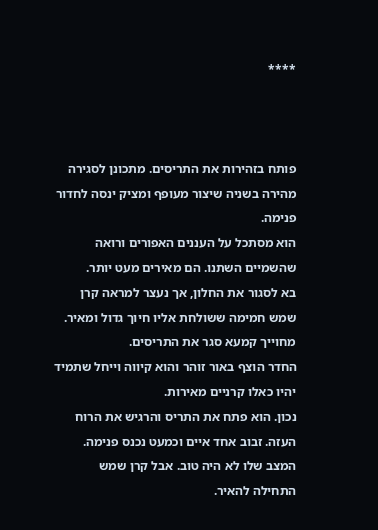****



פותח בזהירות את התריסים. מתכונן לסגירה מהירה בשניה שיצור מעופף ומציק ינסה לחדור פנימה.
הוא מסתכל על העננים האפורים ורואה שהשמיים השתנו. הם מאירים מעט יותר.
בא לסגור את החלון, אך נעצר למראה קרן שמש חמימה ששולחת אליו חיוך גדול ומאיר.
מחוייך קמעא סגר את התריסים.
החדר הוצף באור זוהר והוא קיווה וייחל שתמיד יהיו כאלו קרניים מאירות.
נכון. הוא פתח את התריס והרגיש את הרוח העזה. זבוב אחד איים וכמעט נכנס פנימה. המצב שלו לא היה טוב. אבל קרן שמש התחילה להאיר.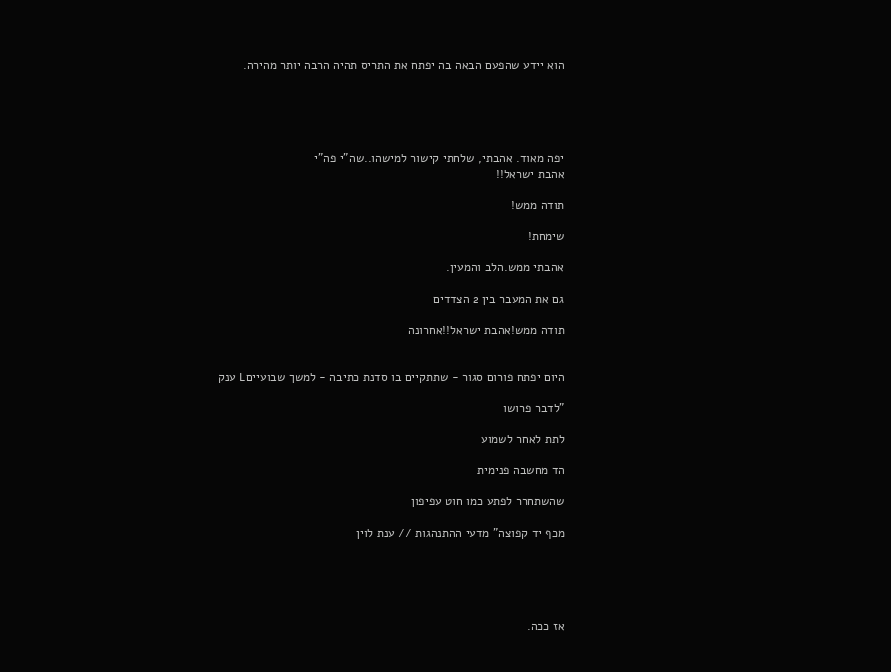הוא יידע שהפעם הבאה בה יפתח את התריס תהיה הרבה יותר מהירה.





יפה מאוד. אהבתי, שלחתי קישור למישהו..שה"י פה"י
אהבת ישראל!!

תודה ממש!

שימחת!

אהבתי ממש.הלב והמעין.

גם את המעבר בין 2 הצדדים

תודה ממש!אהבת ישראל!!אחרונה


היום יפתח פורום סגור - שתתקיים בו סדנת כתיבה - למשך שבועייםL ענק

"לדבר פרושו

לתת לאחר לשמוע

הד מחשבה פנימית

שהשתחרר לפתע כמו חוט עפיפון

מכף יד קפוצה" מדעי ההתנהגות // ענת לוין





אז ככה.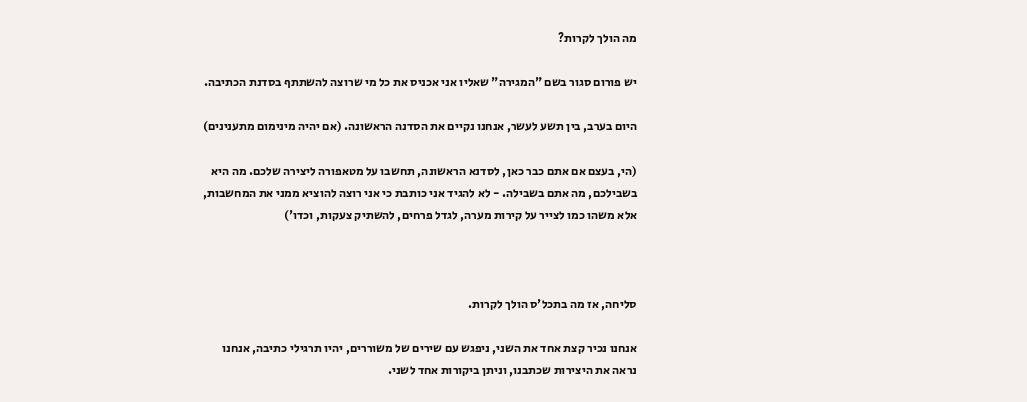מה הולך לקרות?

יש פורום סגור בשם "המגירה" שאליו אני אכניס את כל מי שרוצה להשתתף בסדנת הכתיבה.

היום בערב, בין תשע לעשר, אנחנו נקיים את הסדנה הראשונה. (אם יהיה מינימום מתענינים)

(הי, בעצם אם אתם כבר כאן, לסדנא הראשונה, תחשבו על מטאפורה ליצירה שלכם. מה היא בשבילכם, מה אתם בשבילה. - לא להגיד אני כותבת כי אני רוצה להוציא ממני את המחשבות, אלא משהו כמו לצייר על קירות מערה, לגדל פרחים, להשתיק צעקות, וכדו')



סליחה, אז מה בתכל'ס הולך לקרות.

אנחנו נכיר קצת אחד את השני, ניפגש עם שירים של משוררים, יהיו תרגילי כתיבה, אנחנו נראה את היצירות שכתבנו, וניתן ביקורות אחד לשני.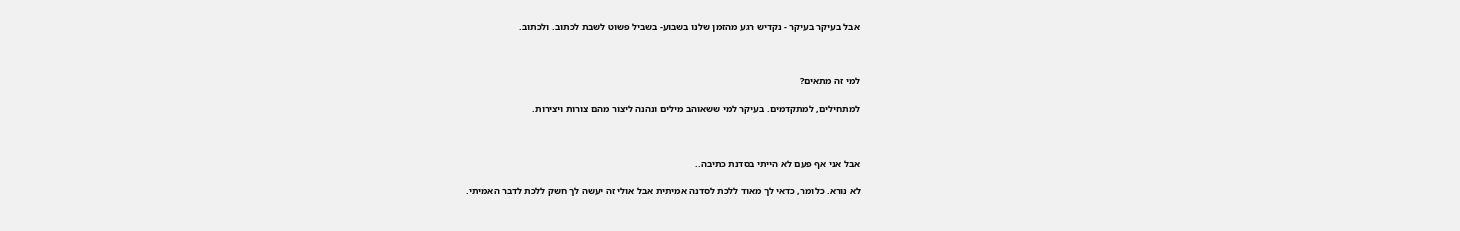אבל בעיקר בעיקר - נקדיש רגע מהזמן שלנו בשבוע- בשביל פשוט לשבת לכתוב. ולכתוב.



למי זה מתאים?

למתחילים, למתקדמים. בעיקר למי ששאוהב מילים ונהנה ליצור מהם צורות ויצירות.



אבל אני אף פעם לא הייתי בסדנת כתיבה..

לא נורא. כלומר, כדאי לך מאוד ללכת לסדנה אמיתית אבל אולי זה יעשה לך חשק ללכת לדבר האמיתי.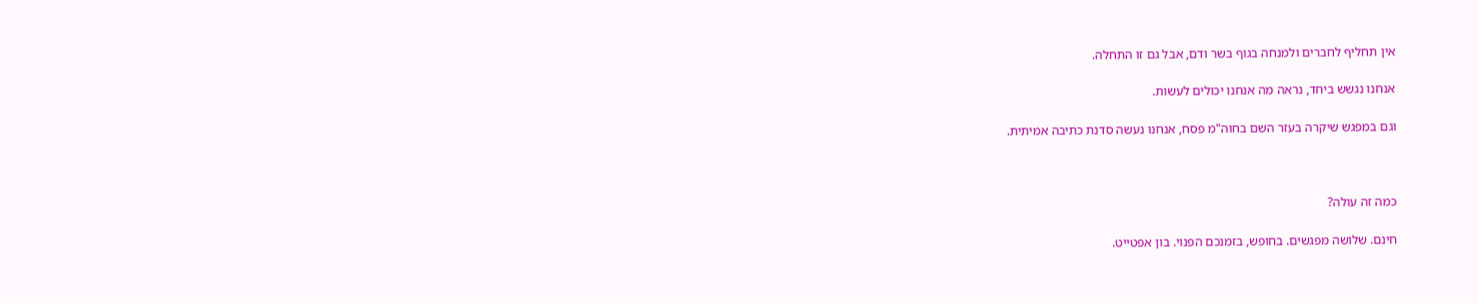אין תחליף לחברים ולמנחה בגוף בשר ודם, אבל גם זו התחלה.

אנחנו נגשש ביחד, נראה מה אנחנו יכולים לעשות.

וגם במפגש שיקרה בעזר השם בחוה"מ פסח, אנחנו נעשה סדנת כתיבה אמיתית.



כמה זה עולה?

חינם. שלושה מפגשים. בחופש, בזמנכם הפנוי. בון אפטייט.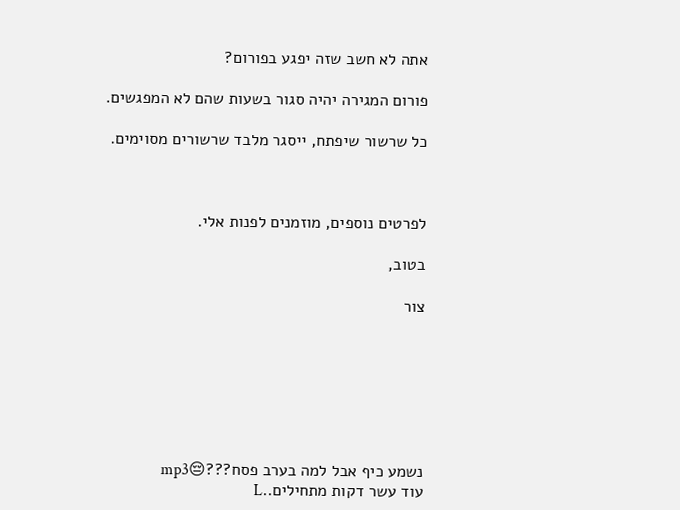אתה לא חשב שזה יפגע בפורום?

פורום המגירה יהיה סגור בשעות שהם לא המפגשים.

כל שרשור שיפתח, ייסגר מלבד שרשורים מסוימים.



לפרטים נוספים, מוזמנים לפנות אלי.

בטוב,

צור







נשמע כיף אבל למה בערב פסח???😔mp3
עוד עשר דקות מתחילים..L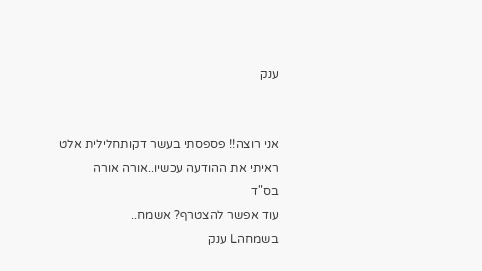ענק


אני רוצה!! פספסתי בעשר דקותחלילית אלט
ראיתי את ההודעה עכשיו..אורה אורה
בס"ד
עוד אפשר להצטרף? אשמח..
בשמחהL ענק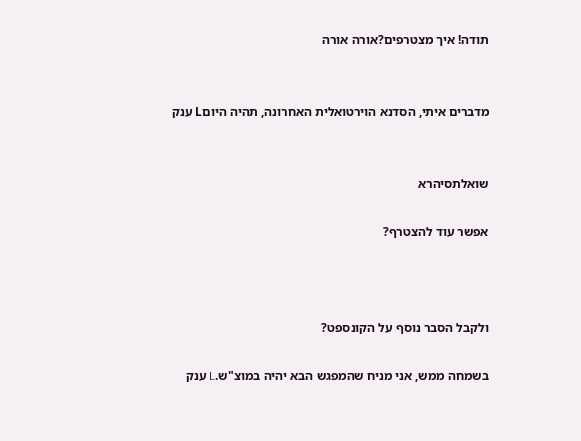תודה! איך מצטרפים?אורה אורה


מדברים איתי, הסדנא הוירטואלית האחרונה, תהיה היוםL ענק


שואלתסיהרא

אפשר עוד להצטרף?



ולקבל הסבר נוסף על הקונספט?

בשמחה ממש, אני מניח שהמפגש הבא יהיה במוצ"ש.L ענק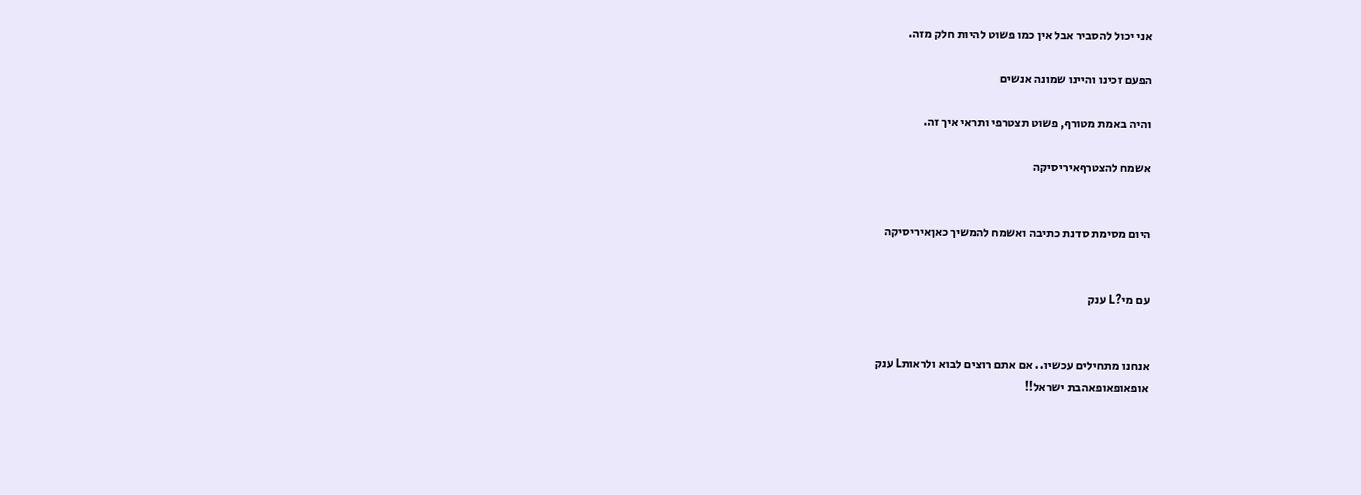אני יכול להסביר אבל אין כמו פשוט להיות חלק מזה.

הפעם זכינו והיינו שמונה אנשים

והיה באמת מטורף, פשוט תצטרפי ותראי איך זה.

אשמח להצטרףאיריסיקה


היום מסימת סדנת כתיבה ואשמח להמשיך כאןאיריסיקה


עם מי?L ענק


אנחנו מתחילים עכשיו.. אם אתם רוצים לבוא ולראותL ענק
אופאופאופאהבת ישראל!!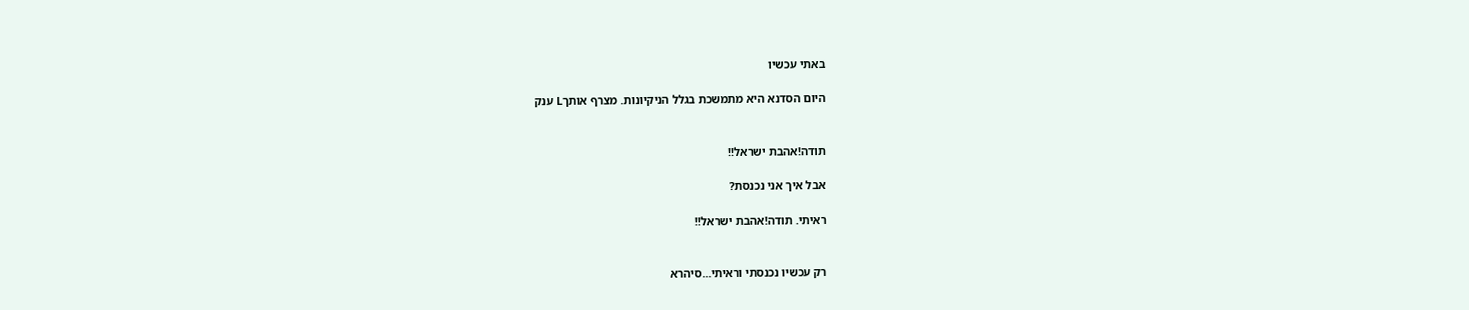באתי עכשיו

היום הסדנא היא מתמשכת בגלל הניקיונות. מצרף אותךL ענק


תודה!אהבת ישראל!!

אבל איך אני נכנסת?

ראיתי. תודה!אהבת ישראל!!


רק עכשיו נכנסתי וראיתי...סיהרא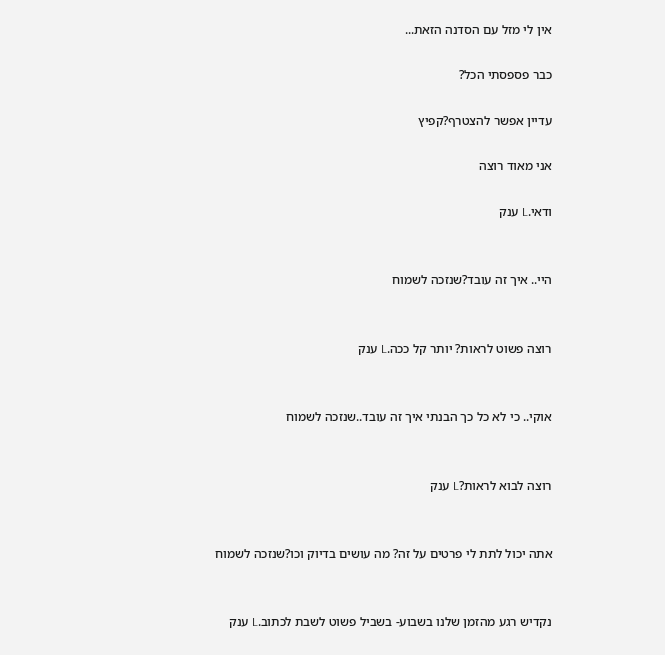אין לי מזל עם הסדנה הזאת...

כבר פספסתי הכל?

עדיין אפשר להצטרף?קפיץ

אני מאוד רוצה

ודאי.L ענק


היי.. איך זה עובד?שנזכה לשמוח


רוצה פשוט לראות? יותר קל ככה.L ענק


אוקי.. כי לא כל כך הבנתי איך זה עובד..שנזכה לשמוח


רוצה לבוא לראות?L ענק


אתה יכול לתת לי פרטים על זה? מה עושים בדיוק וכו?שנזכה לשמוח


נקדיש רגע מהזמן שלנו בשבוע- בשביל פשוט לשבת לכתוב.L ענק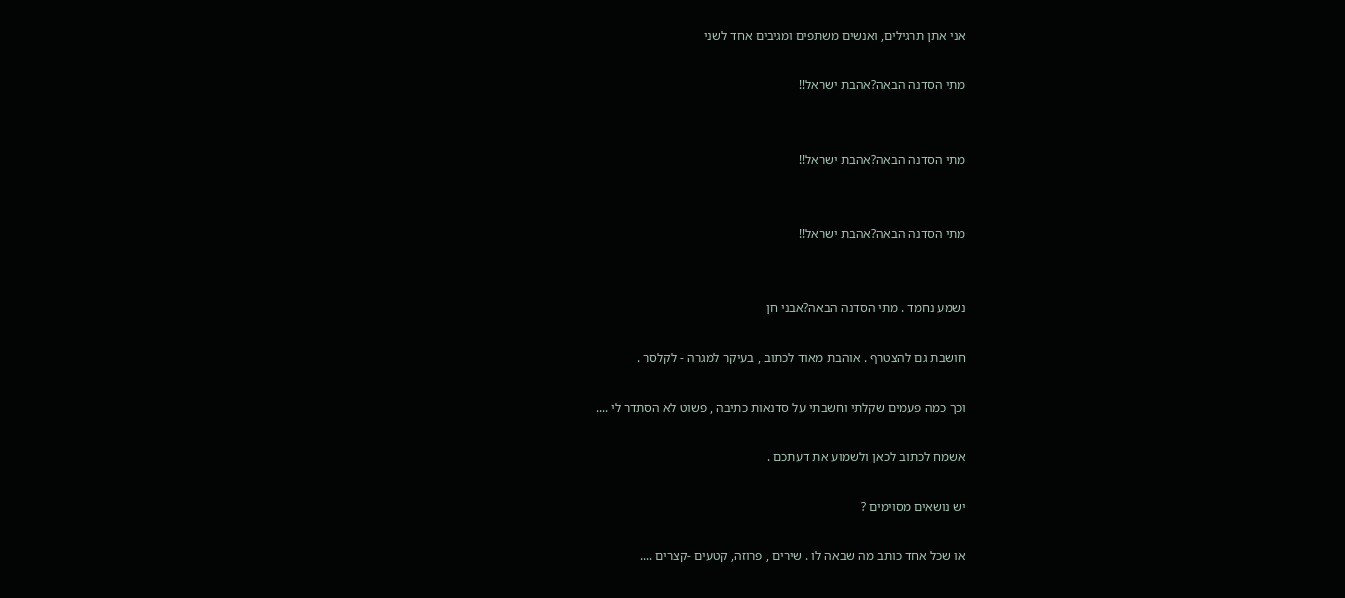אני אתן תרגילים, ואנשים משתפים ומגיבים אחד לשני

מתי הסדנה הבאה?אהבת ישראל!!


מתי הסדנה הבאה?אהבת ישראל!!


מתי הסדנה הבאה?אהבת ישראל!!


נשמע נחמד . מתי הסדנה הבאה?אבני חן

חושבת גם להצטרף . אוהבת מאוד לכתוב , בעיקר למגרה - לקלסר .

וכך כמה פעמים שקלתי וחשבתי על סדנאות כתיבה , פשוט לא הסתדר לי ....

אשמח לכתוב לכאן ולשמוע את דעתכם .

יש נושאים מסוימים ?

או שכל אחד כותב מה שבאה לו . שירים , פרוזה, קטעים -קצרים ....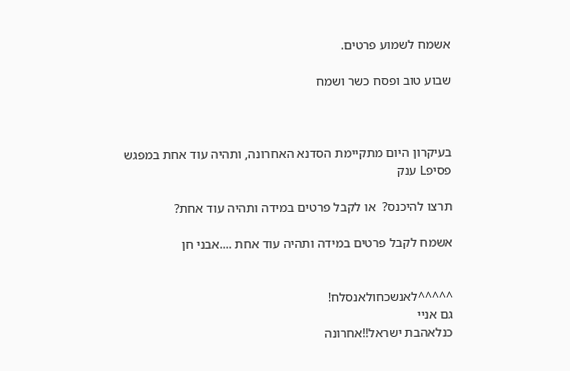אשמח לשמוע פרטים.

שבוע טוב ופסח כשר ושמח



בעיקרון היום מתקיימת הסדנא האחרונה, ותהיה עוד אחת במפגש פסיפL ענק

תרצו להיכנס?  או לקבל פרטים במידה ותהיה עוד אחת?

אשמח לקבל פרטים במידה ותהיה עוד אחת ....אבני חן


^^^^^לאנשכחולאנסלח!
גם אניי
כנלאהבת ישראל!!אחרונה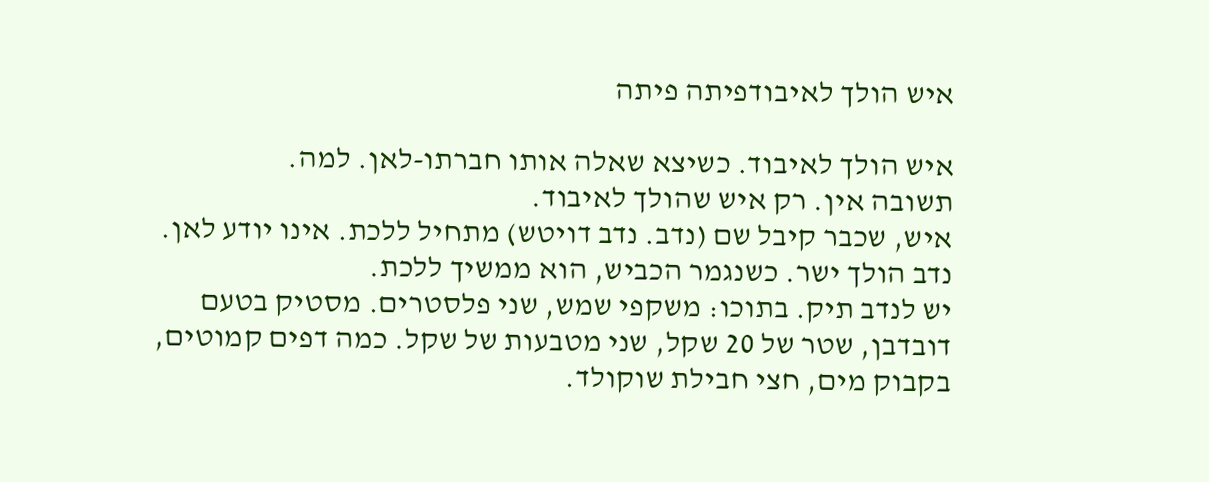איש הולך לאיבודפיתה פיתה

איש הולך לאיבוד. כשיצא שאלה אותו חברתו-לאן. למה.
תשובה אין. רק איש שהולך לאיבוד.
איש, שכבר קיבל שם (נדב. נדב דויטש) מתחיל ללכת. אינו יודע לאן. נדב הולך ישר. כשנגמר הכביש, הוא ממשיך ללכת.
יש לנדב תיק. בתוכו: משקפי שמש, שני פלסטרים. מסטיק בטעם דובדבן, שטר של 20 שקל, שני מטבעות של שקל. כמה דפים קמוטים, בקבוק מים, חצי חבילת שוקולד.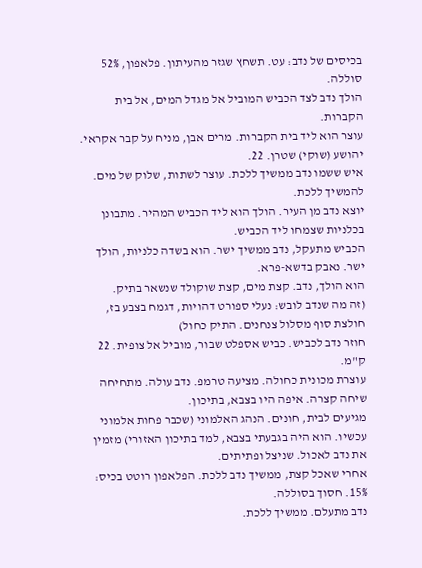בכיסים של נדב: עט. תשחץ שגזר מהעיתון. פלאפון, 52% סוללה.
הולך נדב לצד הכביש המוביל אל מגדל המים, אל בית הקברות.
עוצר הוא ליד בית הקברות. מרים אבן, מניח על קבר אקראי. יהושע (שוקי) שטרן. 22.
איש ששמו נדב ממשיך ללכת. עוצר לשתות, שלוק של מים. להמשיך ללכת.
יוצא נדב מן העיר. הולך הוא ליד הכביש המהיר. מתבונן בכלניות שצמחו ליד הכביש.
הכביש מתעקל, נדב ממשיך ישר. הוא בשדה כלניות, הולך ישר. נאבק בדשא-פרא.
הוא הולך, נדב. קצת מים, קצת שוקולד שנשאר בתיק.
(זה מה שנדב לובש: נעלי ספורט דהויות, דגמח בצבע בז, חולצת סוף מסלול צנחנים. התיק כחול)
חוזר נדב לכביש. כביש אספלט שבור, מוביל אל צופית. 22 ק"מ.
עוצרת מכונית כחולה. מציעה טרמפ. נדב עולה. מתחיחה שיחה קצרה. איפה היו בצבא, בתיכון.
מגיעים לבית, חונים. הנהג האלמוני (שכבר פחות אלמוני עכשיו. הוא היה בגבעתי בצבא, למד בתיכון האזורי) מזמין את נדב לאכול. שניצל ופתיתים.
אחרי שאכל קצת, ממשיך נדב ללכת. הפלאפון רוטט בכיס: 15%. חסוך בסוללה.
נדב מתעלם. ממשיך ללכת.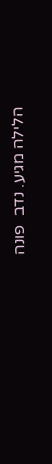הלילה מגיע. נדב  פונה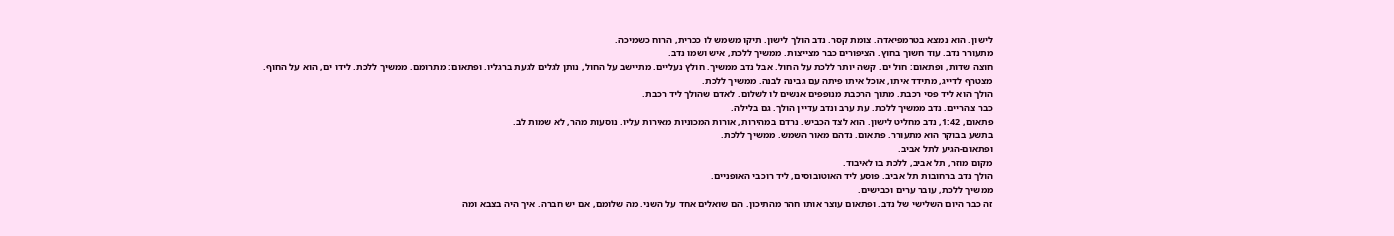לישון. הוא נמצא בטרמפיאדה. צומת קסר. נדב הולך לישון. תיקו משמש לו ככרית, הרוח כשמיכה.
מתעורר נדב. עוד חשוך בחוץ. הציפורים כבר מצייצות. ממשיך ללכת, איש ושמו נדב.
חוצה שדות, ופתאום: חול ים. קשה יותר ללכת על החול. אבל נדב ממשיך. חולץ נעליים. מתיישב על החול, נותן לגלים לגעת ברגליו. ופתאום: מתרומם. ממשיך ללכת. לידו ים, הוא על החוף.
מצטרף לדייג, מתידד איתו, אוכל איתו פיתה עם גבינה לבנה. ממשיך ללכת.
הולך הוא ליד פסי רכבת. מתוך הרכבת מנופפים אנשים לו לשלום. לאדם שהולך ליד רכבת.
כבר צהריים. נדב ממשיך ללכת. עת ערב ונדב עדיין הולך. גם בלילה.
פתאום, 1:42, נדב מחליט לישון. הוא לצד הכביש. נרדם במהירות, אורות המכוניות מאירות עליו. נוסעות מהר, לא שמות לב.
בתשע בבוקר הוא מתעורר. פתאום. נדהם מאור השמש. ממשיך ללכת.
ופתאום-הגיע לתל אביב.
מקום מוזר, תל אביב, ללכת בו לאיבוד.
הולך נדב ברחובות תל אביב. פוסע ליד האוטובוסים, ליד רוכבי האופניים.
ממשיך ללכת, עובר ערים וכבישים.
זה כבר היום השלישי של נדב. ופתאום עוצר אותו חהר מהתיכון. הם שואלים אחד על השני. מה שלומם, אם יש חברה. איך היה בצבא ומה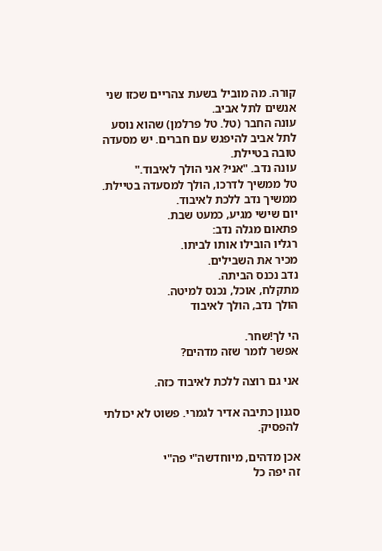קורה. מה מוביל בשעת צהריים שכזו שני אנשים לתל אביב.
עונה החבר (טל. טל פרלמן) שהוא נוסע לתל אביב להיפגש עם חברים. יש מסעדה טובה בטיילת.
עונה נדב. "אני? אני הולך לאיבוד."
טל ממשיך לדרכו, הולך למסעדה בטיילת.
ממשיך נדב ללכת לאיבוד.
יום שישי מגיע, כמעט שבת.
פתאום מגלה נדב:
רגליו הובילו אותו לביתו.
מכיר את השבילים.
נדב נכנס הביתה.
מתקלח, אוכל, נכנס למיטה.
הולך נדב, הולך לאיבוד

הי לך!שחר.
אפשר לומר שזה מדהים?

אני גם רוצה ללכת לאיבוד כזה.

סגנון כתיבה אדיר לגמרי. פשוט לא יכולתי להפסיק.

אכן מדהים, מיוחדשה"י פה"י
זה יפה כל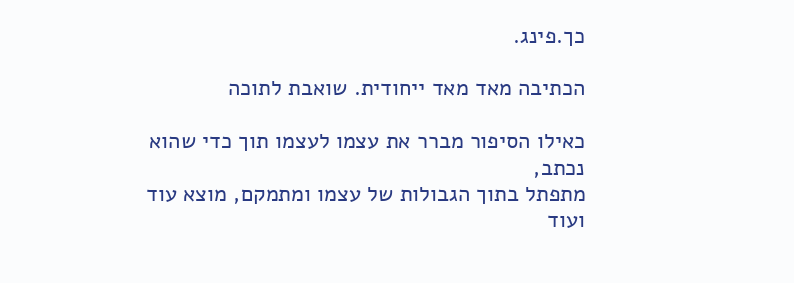כך.פינג.

הכתיבה מאד מאד ייחודית. שואבת לתוכה

כאילו הסיפור מברר את עצמו לעצמו תוך כדי שהוא נכתב,
מתפתל בתוך הגבולות של עצמו ומתמקם, מוצא עוד ועוד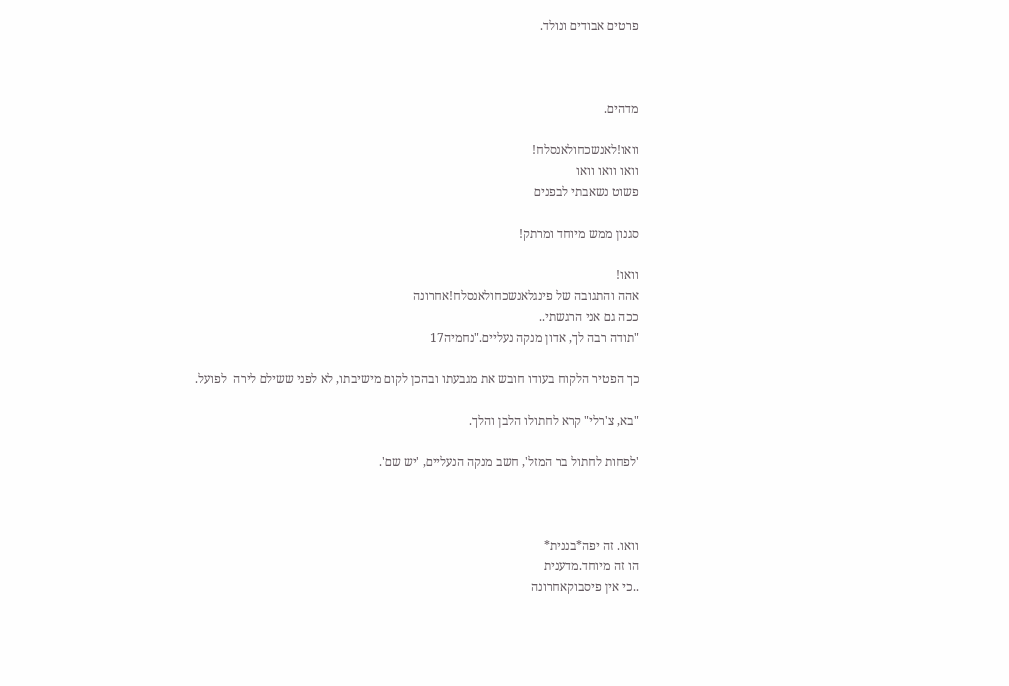פרטים אבודים ונולד.



מדהים.

וואו!לאנשכחולאנסלח!
וואו וואו וואו
פשוט נשאבתי לבפנים

סגנון ממש מיוחד ומרתק!

וואו!
אהה והתגובה של פינגלאנשכחולאנסלח!אחרונה
ככה גם אני הרגשתי..
"תודה רבה לך, אדון מנקה נעליים."נחמיה17

כך הפטיר הלקוח בעודו חובש את מגבעתו ובהכן לקום מישיבתו, לא לפני ששילם לירה  לפועל.

"בא, צ'רלי" קרא לחתולו הלבן והלך.

'לפחות לחתול בר המזל', חשב מנקה הנעליים, 'יש שם'.



וואו. זה יפה*בננית*
הו זה מיוחד.מדענית
..כי אין פיסבוקאחרונה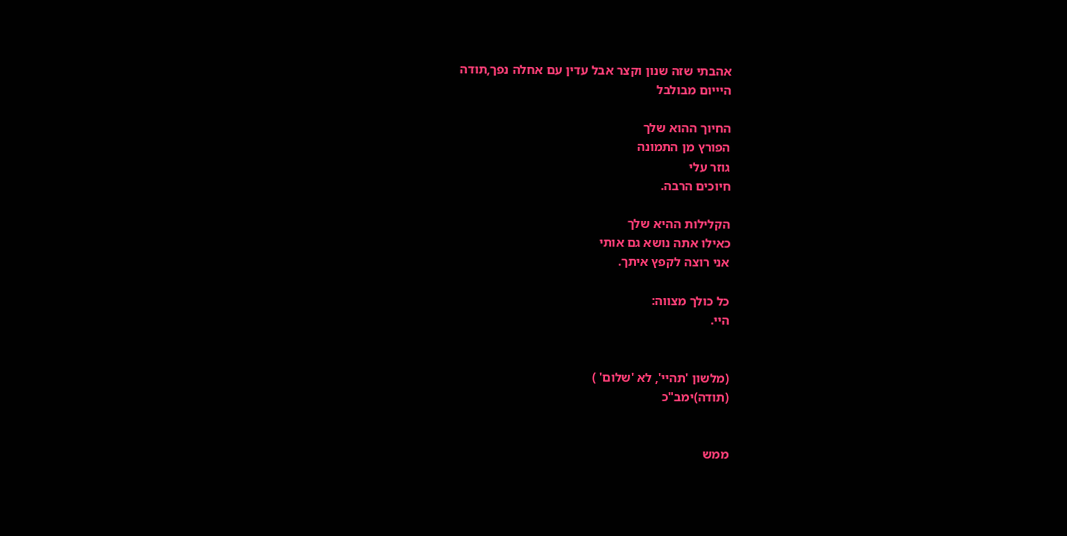אהבתי שזה שנון וקצר אבל עדין עם אחלה נפך,תודה
היייום מבולבל

החיוך ההוא שלך
הפורץ מן התמונה
גוזר עלי
חיוכים הרבה.

הקלילות ההיא שלך
כאילו אתה נושא גם אותי
אני רוצה לקפץ איתך.

כל כולך מצווה:
היי.


(מלשון 'תהיי', לא 'שלום' )
(תודה)ימב"כ


ממש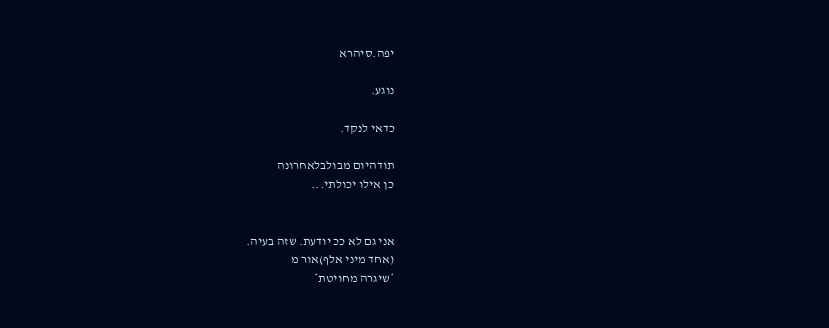יפה.סיהרא

נוגע.

כדאי לנקד.

תודהיום מבולבלאחרונה
כן אילו יכולתי...


אני גם לא ככ יודעת. שזה בעיה.
(אחד מיני אלף)אור מ
*שיגרה מחויטת*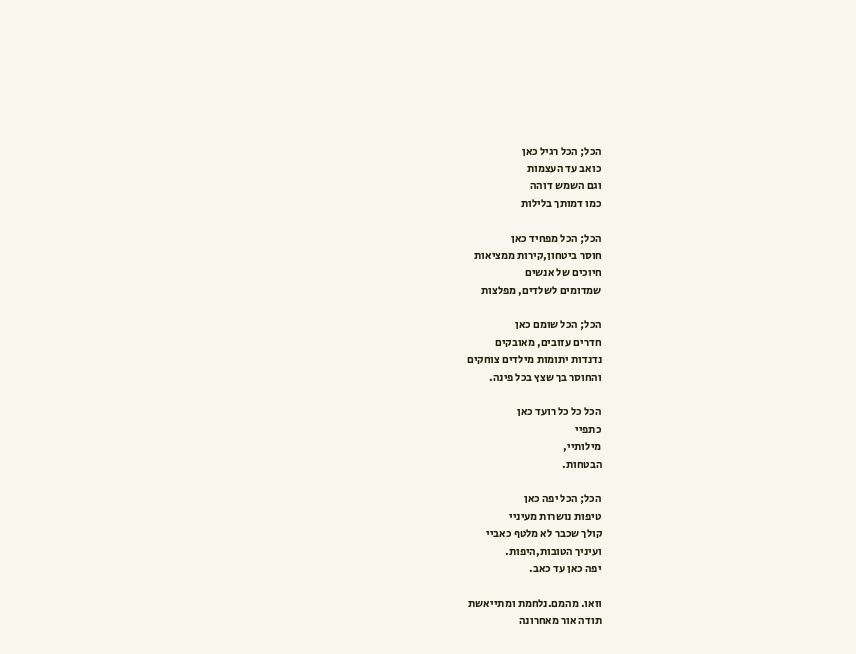הכל; הכל רגיל כאן
כואב עד העצמות
וגם השמש דוהה
כמו דמותך בלילות

הכל; הכל מפחיד כאן
חוסר ביטחון,קירות ממציאות
חיוכים של אנשים
שמדומים לשלדים, מפלצות

הכל; הכל שומם כאן
חדרים עזובים, מאובקים
נדנדות יתומות מילדים צוחקים
והחוסר בך שצץ בכל פינה.

הכל כל כל רועד כאן
כתפיי
מילותיי,
הבטחות.

הכל; הכל יפה כאן
טיפות נושרות מעיניי
קולך שכבר לא מלטף כאביי
ועיניך הטובות,היפות.
יפה כאן עד כאב.

וואו. מהמם.נלחמת ומתייאשת
תודה אור מאחרונה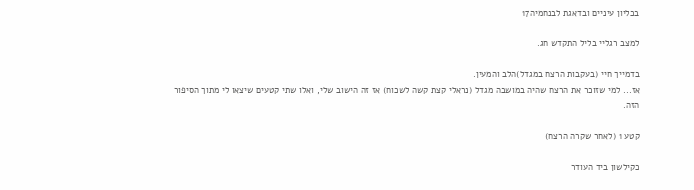בכליון עיניים ובדאגת לבנחמיה17

למצב רגליי בליל התקדש חג.

בדמייך חיי (בעקבות הרצח במגדל)הלב והמעין.
אז... למי שזוכר את הרצח שהיה במושבה מגדל (נראלי קצת קשה לשכוח) אז זה הישוב שלי, ואלו שתי קטעים שיצאו לי מתוך הסיפור הזה.

קטע 1 (לאחר שקרה הרצח)

כקילשון ביד העודר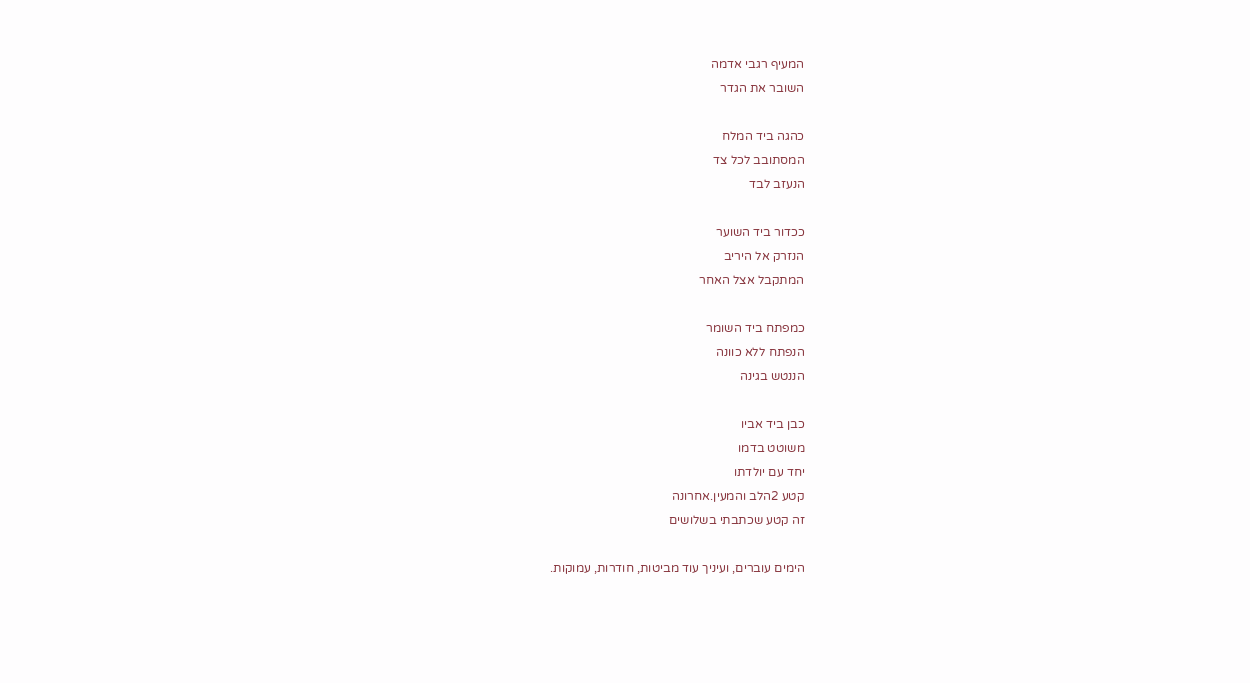המעיף רגבי אדמה
השובר את הגדר

כהגה ביד המלח
המסתובב לכל צד
הנעזב לבד

ככדור ביד השוער
הנזרק אל היריב
המתקבל אצל האחר

כמפתח ביד השומר
הנפתח ללא כוונה
הננטש בגינה

כבן ביד אביו
משוטט בדמו
יחד עם יולדתו
קטע 2הלב והמעין.אחרונה
זה קטע שכתבתי בשלושים

הימים עוברים, ועיניך עוד מביטות, חודרות, עמוקות.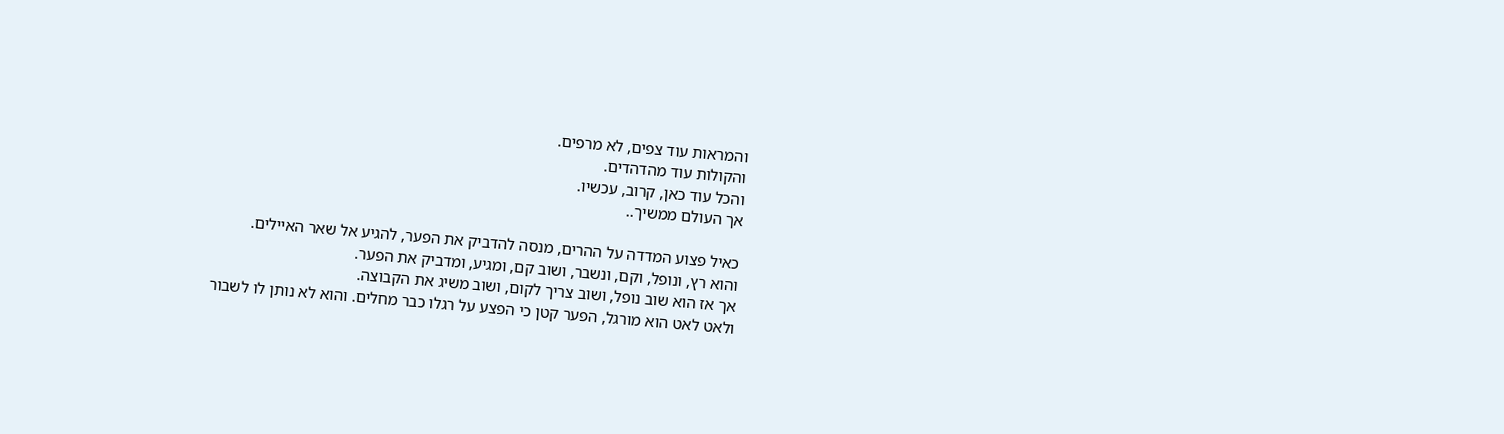והמראות עוד צפים, לא מרפים.
והקולות עוד מהדהדים.
והכל עוד כאן, קרוב, עכשיו.
אך העולם ממשיך..

כאיל פצוע המדדה על ההרים, מנסה להדביק את הפער, להגיע אל שאר האיילים.
והוא רץ, ונופל, וקם, ונשבר, ושוב קם, ומגיע, ומדביק את הפער.
אך אז הוא שוב נופל, ושוב צריך לקום, ושוב משיג את הקבוצה.
ולאט לאט הוא מורגל, הפער קטן כי הפצע על רגלו כבר מחלים. והוא לא נותן לו לשבור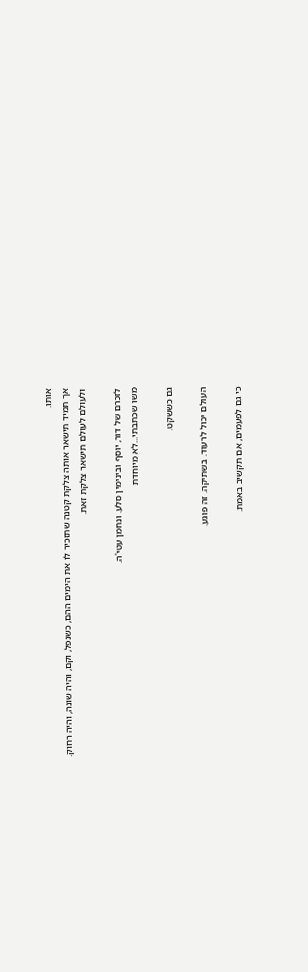אותו.
אך תמיד תישאר אותה צלקת קטנה שתזכיר לו את הימים ההם, כשנפל, וקם, והיה שונה, והיה רחוק.
ולעולם לעולם תישאר צלקת זאת.

לזכרם של דור, יוסף ובינימין סלע. ונחמן עטי'ה.
משו שכתבתי...לא מיוחדת

גם כששקט.

העולם יכול לרעוד. בשתיקה. זה פוגע.

כי גם לפעמים, אם תקשיב באמת.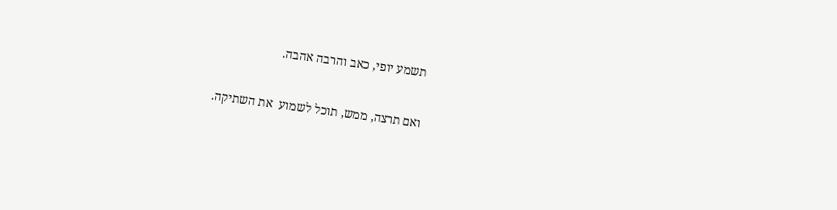תשמע יופי, כאב והרבה אהבה.

ואם תרצה, ממש, תוכל לשמוע  את השתיקה.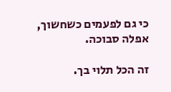כי גם לפעמים כשחשוך, אפלה סבוכה.

זה הכל תלוי בך.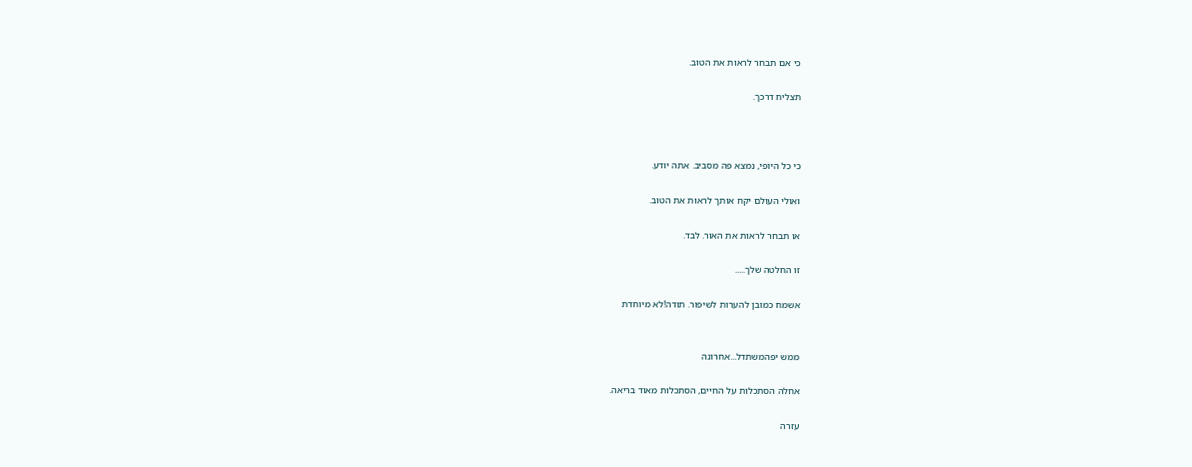כי אם תבחר לראות את הטוב.

תצליח דרכך.



כי כל היופי, נמצא פה מסביב. אתה יודע.

ואולי העולם יקח אותך לראות את הטוב.

או תבחר לראות את האור. לבד.

זו החלטה שלך.....

אשמח כמובן להערות לשיפור. תודה!לא מיוחדת


ממש יפהמשתדל...אחרונה

אחלה הסתכלות על החיים, הסתכלות מאוד בריאה.

עזרה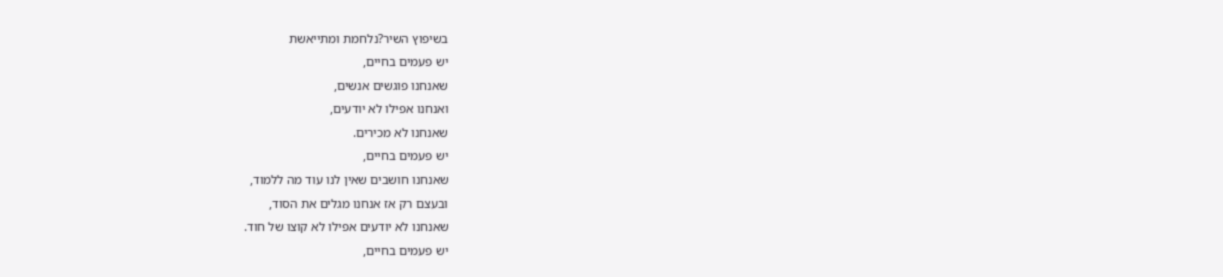בשיפוץ השיר?נלחמת ומתייאשת
יש פעמים בחיים,
שאנחנו פוגשים אנשים,
ואנחנו אפילו לא יודעים,
שאנחנו לא מכירים.
יש פעמים בחיים,
שאנחנו חושבים שאין לנו עוד מה ללמוד,
ובעצם רק אז אנחנו מגלים את הסוד,
שאנחנו לא יודעים אפילו לא קוצו של חוד.
יש פעמים בחיים,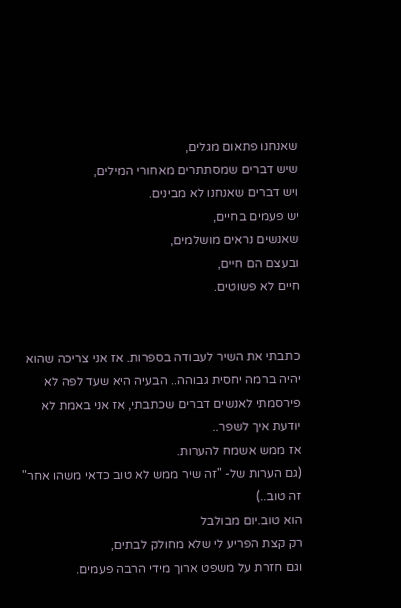שאנחנו פתאום מגלים,
שיש דברים שמסתתרים מאחורי המילים,
ויש דברים שאנחנו לא מבינים.
יש פעמים בחיים,
שאנשים נראים מושלמים,
ובעצם הם חיים,
חיים לא פשוטים.


כתבתי את השיר לעבודה בספרות. אז אני צריכה שהוא יהיה ברמה יחסית גבוהה.. הבעיה היא שעד לפה לא פירסמתי לאנשים דברים שכתבתי, אז אני באמת לא יודעת איך לשפר..
אז ממש אשמח להערות.
(גם הערות של- "זה שיר ממש לא טוב כדאי משהו אחר" זה טוב..)
הוא טוב.יום מבולבל
רק קצת הפריע לי שלא מחולק לבתים,
וגם חזרת על משפט ארוך מידי הרבה פעמים.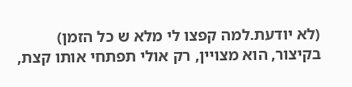(לא יודעת.למה קפצו לי מלא ש כל הזמן)
בקיצור, הוא מצויין, רק אולי תפתחי אותו קצת,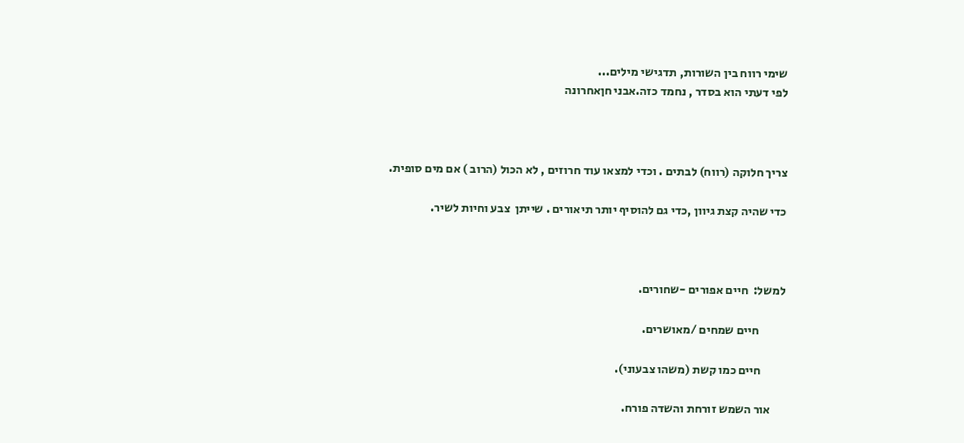שימי רווח בין השורות, תדגישי מילים...
לפי דעתי הוא בסדר , נחמד כזה.אבני חןאחרונה



צריך חלוקה (רווח) לבתים . וכדי למצאו עוד חרוזים , לא הכול (הרוב ) אם מים סופית.

כדי שהיה קצת גיוון ,כדי גם להוסיף יותר תיאורים . שייתן  צבע וחיות לשיר.



למשל:  חיים אפורים -שחורים.

           חיים שמחים /מאושרים.

          חיים כמו קשת (משהו צבעוני).

      אור השמש זורחת והשדה פורח.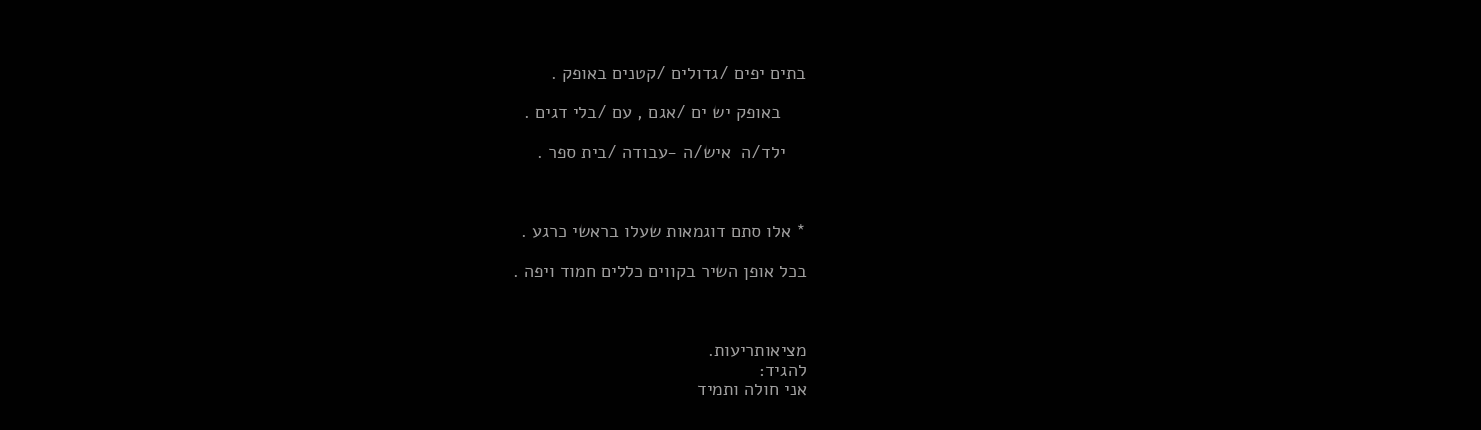בתים יפים /גדולים /קטנים באופק .

     באופק יש ים /אגם , עם /בלי דגים .

    ילד/ה  איש/ה -עבודה /בית ספר .



* אלו סתם דוגמאות שעלו בראשי כרגע .

בכל אופן השיר בקווים כללים חמוד ויפה .



מציאותריעות.
להגיד:
אני חולה ותמיד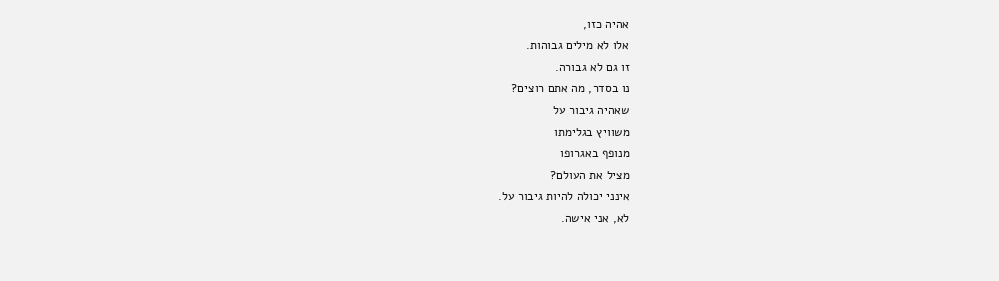אהיה כזו,
אלו לא מילים גבוהות.
זו גם לא גבורה.
נו בסדר, מה אתם רוצים?
שאהיה גיבור על
משוויץ בגלימתו
מנופף באגרופו
מציל את העולם?
אינני יכולה להיות גיבור על.
לא, אני אישה.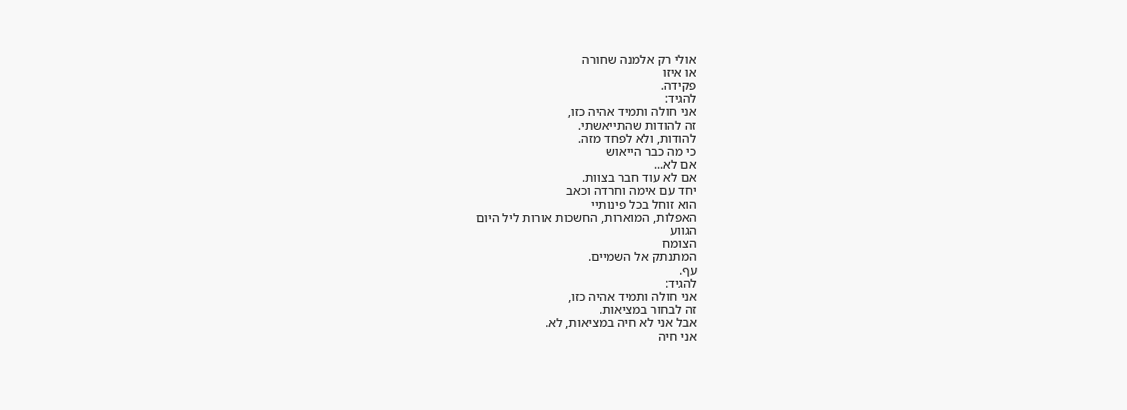אולי רק אלמנה שחורה
או איזו
פקידה.
להגיד:
אני חולה ותמיד אהיה כזו,
זה להודות שהתייאשתי.
להודות, ולא לפחד מזה.
כי מה כבר הייאוש
אם לא...
אם לא עוד חבר בצוות.
יחד עם אימה וחרדה וכאב
הוא זוחל בכל פינותיי
האפלות, המוארות, החשכות אורות ליל היום
הגווע
הצומח
המתנתק אל השמיים.
עף.
להגיד:
אני חולה ותמיד אהיה כזו,
זה לבחור במציאות.
אבל אני לא חיה במציאות, לא.
אני חיה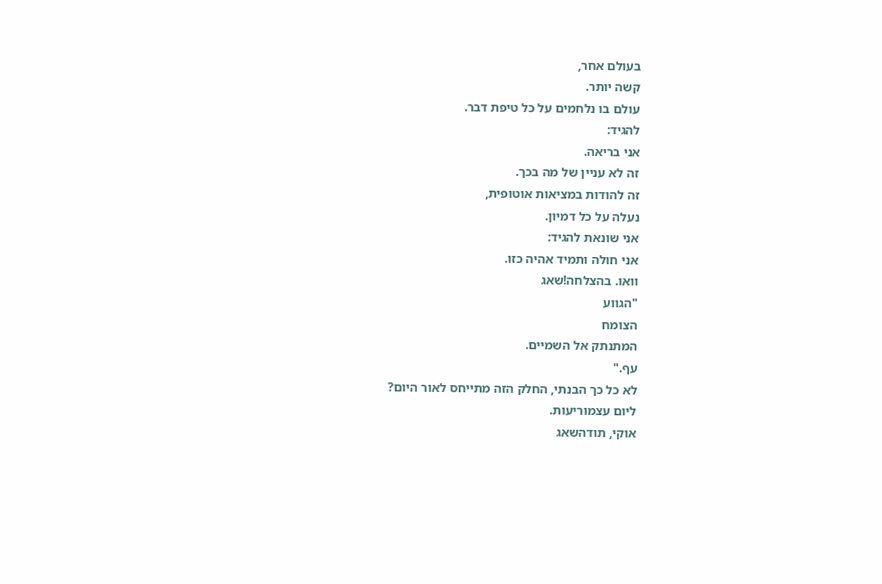בעולם אחר,
קשה יותר.
עולם בו נלחמים על כל טיפת דבר.
להגיד:
אני בריאה.
זה לא עניין של מה בכך.
זה להודות במציאות אוטופית,
נעלה על כל דמיון.
אני שונאת להגיד:
אני חולה ותמיד אהיה כזו.
וואו. בהצלחה!שאג
"הגווע
הצומח
המתנתק אל השמיים.
עף."
לא כל כך הבנתי, החלק הזה מתייחס לאור היום?
ליום עצמוריעות.
אוקי, תודהשאג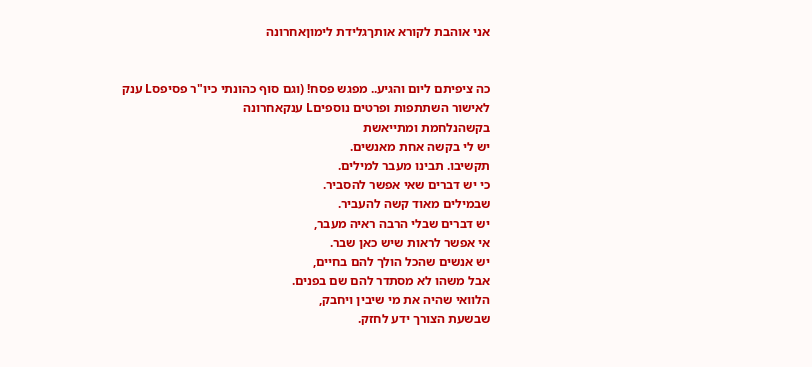אני אוהבת לקורא אותךגלידת לימוןאחרונה


כה ציפיתם ליום והגיע.. מפגש פסח! (וגם סוף כהונתי כיו"ר פסיפסL ענק
לאישור השתתפות ופרטים נוספיםL ענקאחרונה
בקשהנלחמת ומתייאשת
יש לי בקשה אחת מאנשים.
תקשיבו. תבינו מעבר למילים.
כי יש דברים שאי אפשר להסביר.
שבמילים מאוד קשה להעביר.
יש דברים שבלי הרבה ראיה מעבר,
אי אפשר לראות שיש כאן שבר.
יש אנשים שהכל הולך להם בחיים,
אבל משהו לא מסתדר להם שם בפנים.
הלוואי שהיה את מי שיבין ויחבק,
שבשעת הצורך ידע לחזק.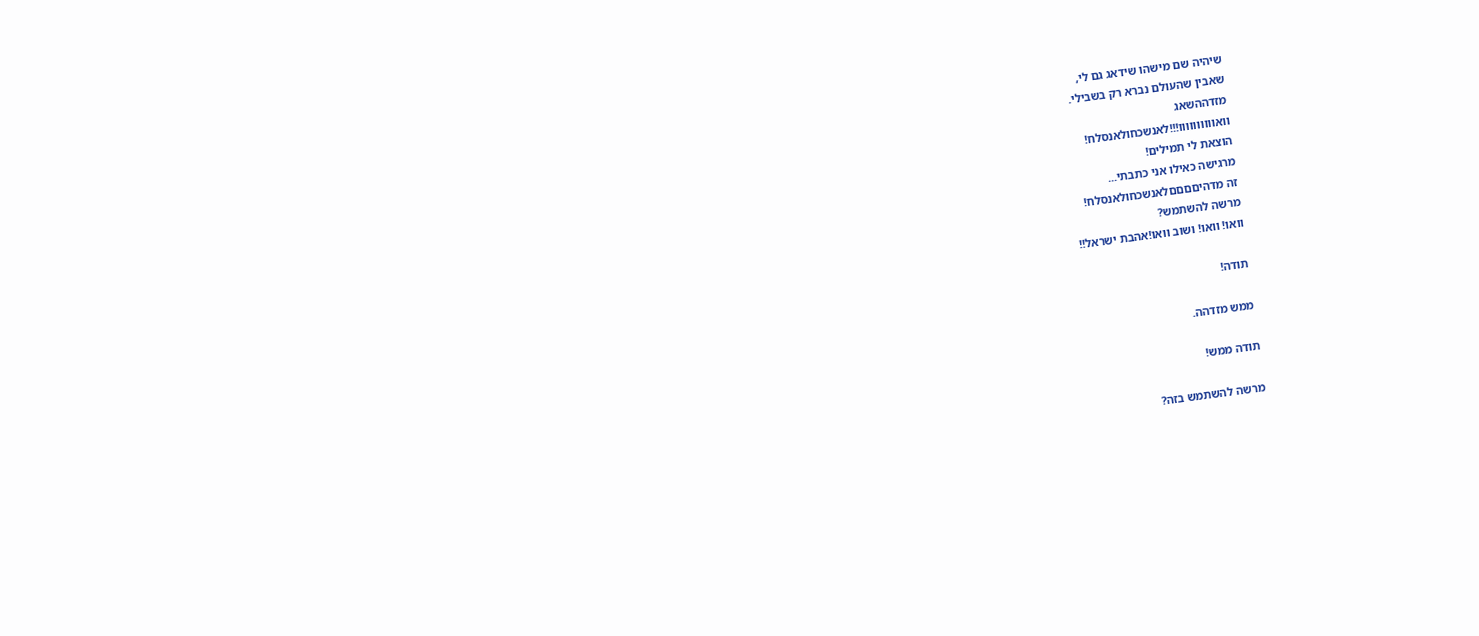שיהיה שם מישהו שידאג גם לי,
שאבין שהעולם נברא רק בשבילי.
מזדההשאג
וואוווווווווו!!!לאנשכחולאנסלח!
הוצאת לי תמילים!
מרגישה כאילו אני כתבתי...
זה מדהיםםםםלאנשכחולאנסלח!
מרשה להשתמש?
וואו! וואו! ושוב וואו!אהבת ישראל!!

תודה!

ממש מזדהה.

תודה ממש!

מרשה להשתמש בזה?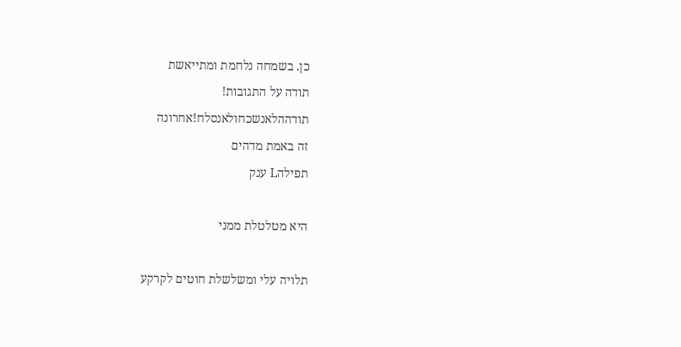כן. בשמחה נלחמת ומתייאשת
תודה על התגובות!
תודההלאנשכחולאנסלח!אחרונה
זה באמת מדהים
תפילהL ענק

היא מטלטלת ממני

תלויה עלי ומשלשלת חוטים לקרקע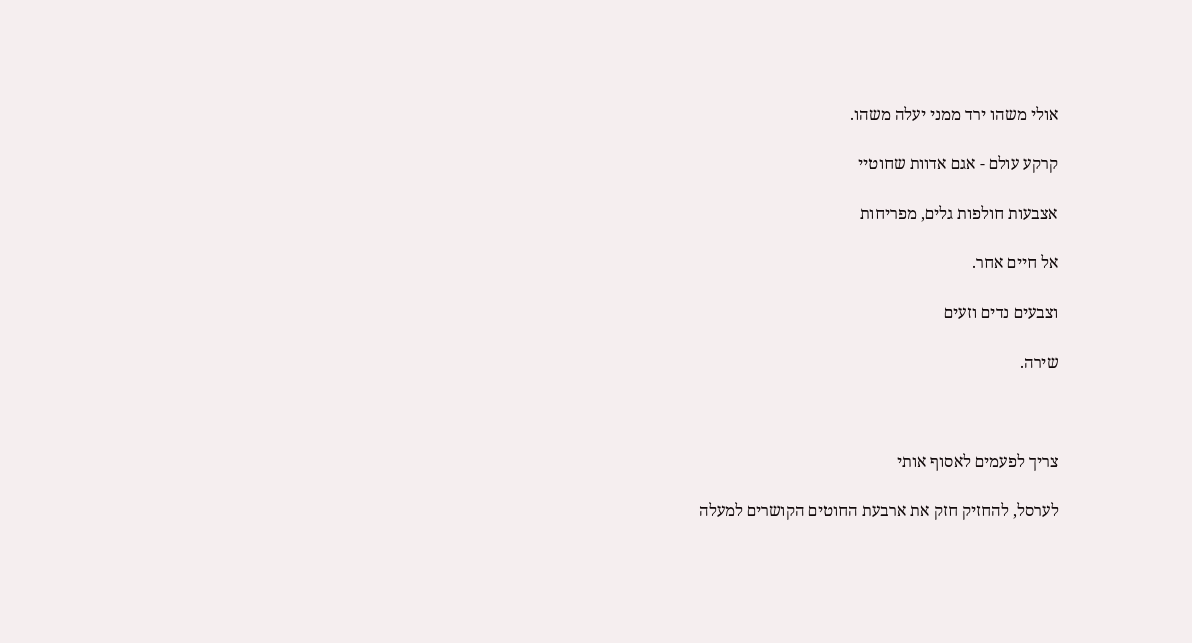אולי משהו ירד ממני יעלה משהו.

קרקע עולם - אגם אדוות שחוטיי

אצבעות חולפות גלים, מפריחות

אל חיים אחר.

וצבעים נדים וזעים

שירה.



צריך לפעמים לאסוף אותי

לערסל, להחזיק חזק את ארבעת החוטים הקושרים למעלה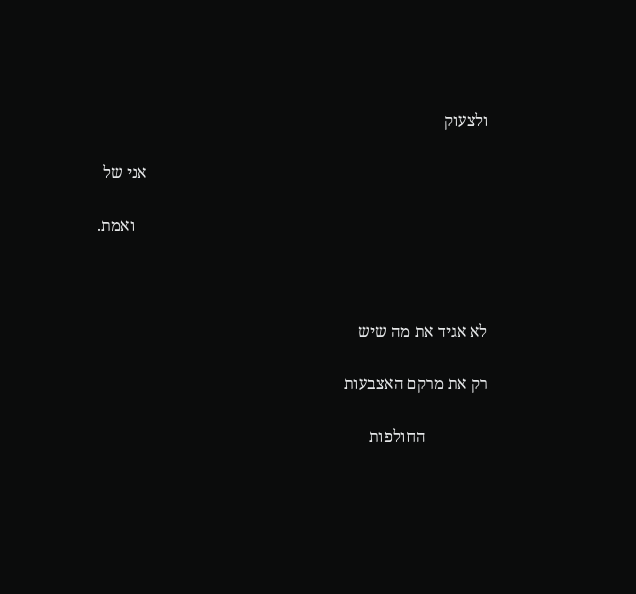ולצעוק

                                                                                  אני של

                                                                                     ואמת.



לא אגיד את מה שיש

רק את מרקם האצבעות

               החולפות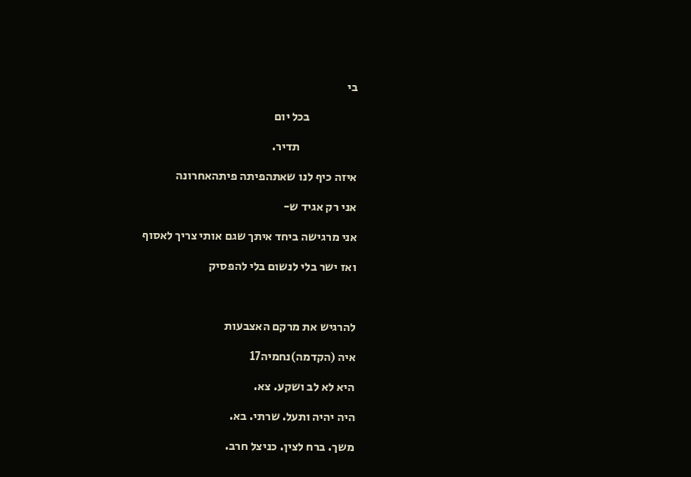בי

                    בכל יום

                        תדיר.

איזה כיף לנו שאתהפיתה פיתהאחרונה

אני רק אגיד ש-

אני מרגישה ביחד איתך שגם אותי צריך לאסוף

ואז ישר בלי לנשום בלי להפסיק



להרגיש את מרקם האצבעות

איה (הקדמה)נחמיה17

היא לא לב ושקע. צא.

היה יהיה ותעל. שרתי. בא.

משך. ברח לצין. כניצל חרב.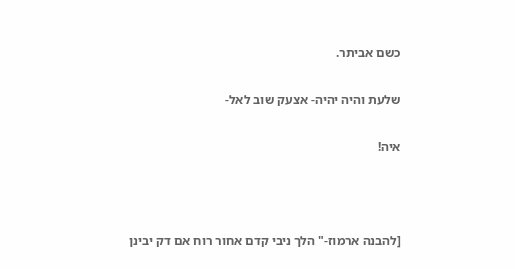כשם אביתר.

שלעת והיה יהיה- אצעק שוב לאל-

איה!



[להבנה ארמוז-" הלך ניבי קדם אחור רוח אם דק יבינן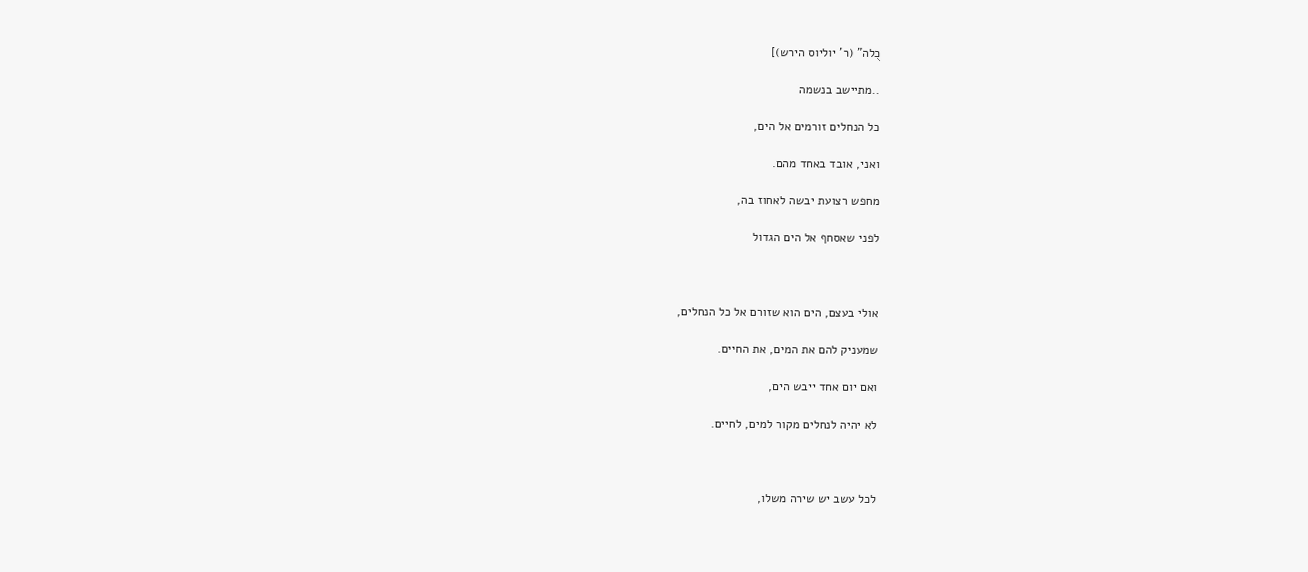כֻלה" (ר' יוליוס הירש)]

..מתיישב בנשמה

כל הנחלים זורמים אל הים,

ואני, אובד באחד מהם.

מחפש רצועת יבשה לאחוז בה,

לפני שאסחף אל הים הגדול



אולי בעצם, הים הוא שזורם אל כל הנחלים,

שמעניק להם את המים, את החיים.

ואם יום אחד ייבש הים,

לא יהיה לנחלים מקור למים, לחיים.



לכל עשב יש שירה משלו,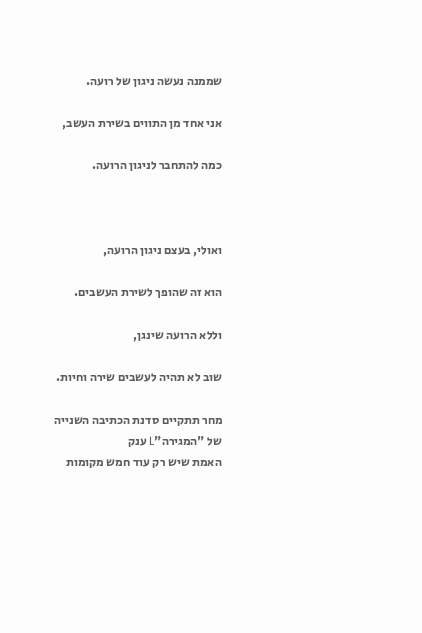שממנה נעשה ניגון של רועה.

אני אחד מן התווים בשירת העשב,

כמה להתחבר לניגון הרועה.



ואולי, בעצם ניגון הרועה,

הוא זה שהופך לשירת העשבים.

וללא הרועה שינגן,

שוב לא תהיה לעשבים שירה וחיות.

מחר תתקיים סדנת הכתיבה השנייה של "המגירה"L ענק
האמת שיש רק עוד חמש מקומות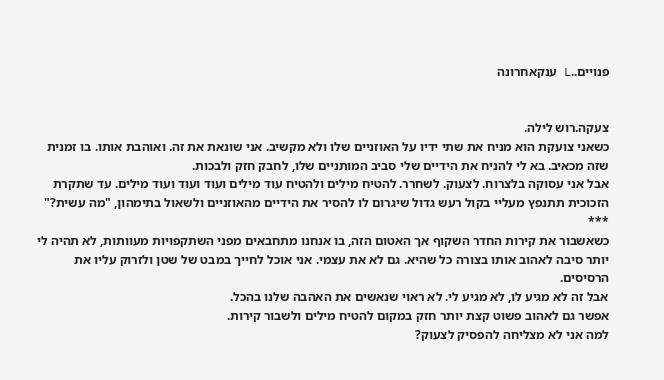פנויים..L ענקאחרונה


צעקה.רוש לילה.
כשאני צועקת הוא מניח את שתי ידיו על האוזניים שלו ולא מקשיב. אני שונאת את זה. ואוהבת אותו. בו זמנית שזה מכאיב. בא לי להניח את הידיים שלי סביב המותניים שלו, לחבק חזק ולבכות.
אבל אני עסוקה בלצרוח. לצעוק. לשחרר. להטיח מילים ולהטיח עוד מילים ועוד ועוד ועוד מילים. עד שתקרת הזכוכית תתנפץ מעליי בקול רעש גדול שיגרום לו להסיר את הידיים מהאוזניים ולשאול בתימהון, "מה עשית?"
***
כשאשבור את קירות החדר השקוף אך האטום הזה, בו אנחנו מתחבאים מפני השתקפויות מעוותות, לא תהיה לי יותר סיבה לאהוב אותו בצורה כל שהיא. גם לא את עצמי. אני אוכל לחייך במבט של שטן ולזרוק עליו את הרסיסים.
אבל זה לא מגיע לו, לא מגיע לי. לא ראוי שנאשים את האהבה שלנו בהכל.
אפשר גם לאהוב פשוט קצת יותר חזק במקום להטיח מילים ולשבור קירות.
למה אני לא מצליחה להפסיק לצעוק?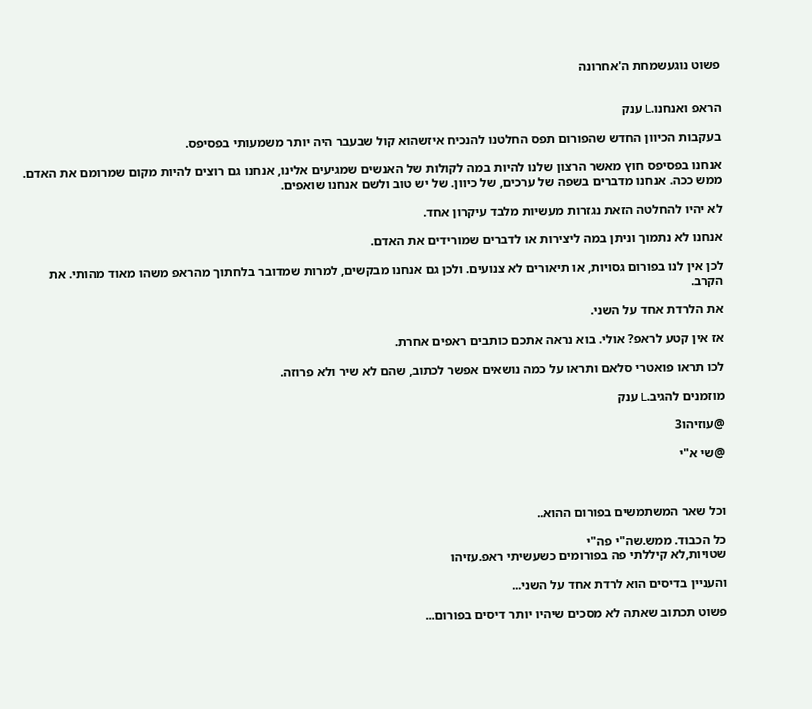פשוט נוגעשמחת ה'אחרונה


הראפ ואנחנו.L ענק

בעקבות הכיוון החדש שהפורום תפס החלטנו להנכיח איזשהוא קול שבעבר היה יותר משמעותי בפסיפס.

אנחנו בפסיפס חוץ מאשר הרצון שלנו להיות במה לקולות של האנשים שמגיעים אלינו, אנחנו גם רוצים להיות מקום שמרומם את האדם. ממש ככה. אנחנו מדברים בשפה של ערכים, של כיוון. של יש טוב ולשם אנחנו שואפים.

לא יהיו להחלטה הזאת נגזרות מעשיות מלבד עיקרון אחד.

אנחנו לא נתמוך וניתן במה ליצירות או לדברים שמורידים את האדם.

לכן אין לנו בפורום גסויות, או תיאורים לא צנועים. ולכן גם אנחנו מבקשים, למרות שמדובר בלחתוך מהראפ משהו מאוד מהותי. את הקרב.

את הלרדת אחד על השני.

אז אין קטע לראפ? אולי. בוא נראה אתכם כותבים ראפים אחרת.

לכו תראו פואטרי סלאם ותראו על כמה נושאים אפשר לכתוב, שהם לא שיר ולא פרוזה.

מוזמנים להגיב.L ענק

@עוזיהו3

@שי א"י



וכל שאר המשתמשים בפורום ההוא..

כל הכבוד. ממש.שה"י פה"י
שטויות,לא קיללתי פה בפורומים כשעשיתי ראפ.עזיהו

והעניין בדיסים הוא לרדת אחד על השני...

פשוט תכתוב שאתה לא מסכים שיהיו יותר דיסים בפורום...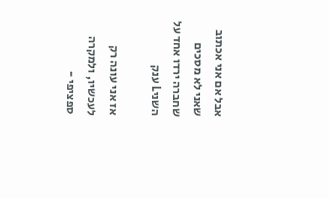אבל אם אני אכתוב שאני לא מסכים שחברה ירדו אחד על השניL ענק

אז אני עונה רק לעכשיו, ולמקרה ספציפי -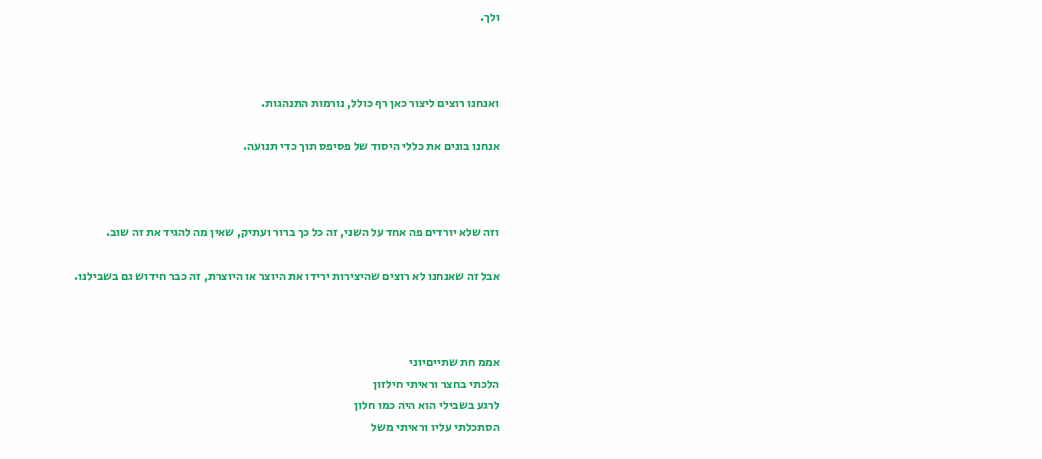ולך.



ואנחנו רוצים ליצור כאן רף כולל, נורמות התנהגות.

אנחנו בונים את כללי היסוד של פסיפס תוך כדי תנועה.



וזה שלא יורדים פה אחד על השני, זה כל כך ברור ועתיק, שאין מה להגיד את זה שוב.

אבל זה שאנחנו לא רוצים שהיצירות ירידו את היוצר או היוצרת, זה כבר חידוש גם בשבילנו.



אממ חת שתייםיוני
הלכתי בחצר וראיתי חילזון
לרגע בשבילי הוא היה כמו חלון
הסתכלתי עליו וראיתי משל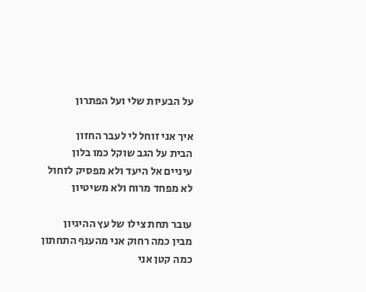על הבעיות שלי ועל הפתרון

איך אני זוחל לי לעבר החזון
הבית על הגב שוקל כמו בלון
עיניים אל היעד ולא מפסיק לזחול
לא מפחד מרוח ולא משיטיון

עובר תחת צילו של עץ ההיגיון
מבין כמה רחוק אני מהענף התחתון
כמה קטן אני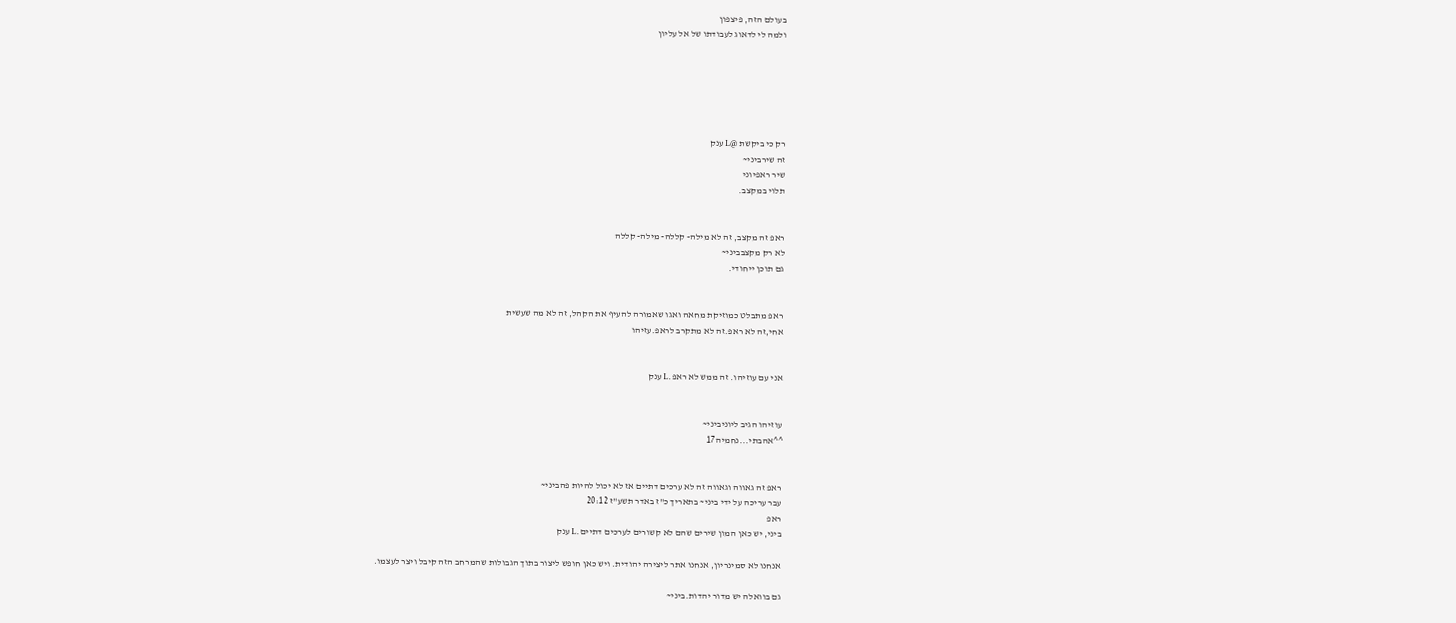בעולם הזה, פיצפון
ולמה לי לדאוג לעבודתו של אל עליון






רק כי ביקשת @L ענק
זה שירביני~
שיר ראפיוני
תלוי במקצב.


ראפ זה מקצב, זה לא מילה- קללה- מילה- קללה
לא רק מקצבביני~
גם תוכן ייחודי.


ראפ מתבלט כמוזיקת מחאה ואגו שאמורה להעיף את הקהל, זה לא מה שעשית
אחי,זה לא ראפ.זה לא מתקרב לראפ.עזיהו


אני עם עוזיהו. זה ממש לא ראפ.L ענק


עוזיהו הגיב ליוניביני~
^^אהבתי...נחמיה17


ראפ זה גאווה וגאווה זה לא ערכים דתיים אז לא יכול להיות פהביני~
עבר עריכה על ידי ביני~ בתאריך כ"ז באדר תשע"ז 20:12
ראפ
ביני, יש כאן המון שירים שהם לא קשורים לערכים דתיים.L ענק

אנחנו לא סמינריון, אנחנו אתר ליצירה יהודית. ויש כאן חופש ליצור בתוך הגבולות שהמרחב הזה קיבל ויצר לעצמו.

גם בוואלה יש מדור יהדות.ביני~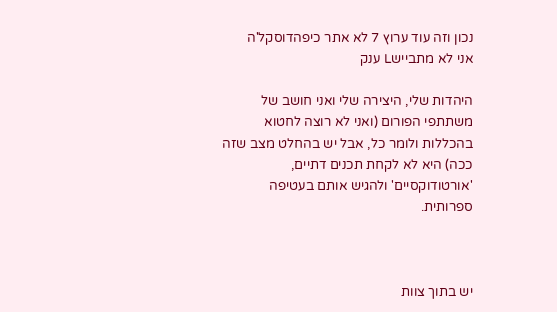נכון וזה עוד ערוץ 7 לא אתר כיפהדוסקל'ה
אני לא מתביישL ענק

היהדות שלי, היצירה שלי ואני חושב של משתתפי הפורום (ואני לא רוצה לחטוא בהכללות ולומר כל, אבל יש בהחלט מצב שזה ככה) היא לא לקחת תכנים דתיים, 'אורטודוקסיים' ולהגיש אותם בעטיפה ספרותית.



יש בתוך צוות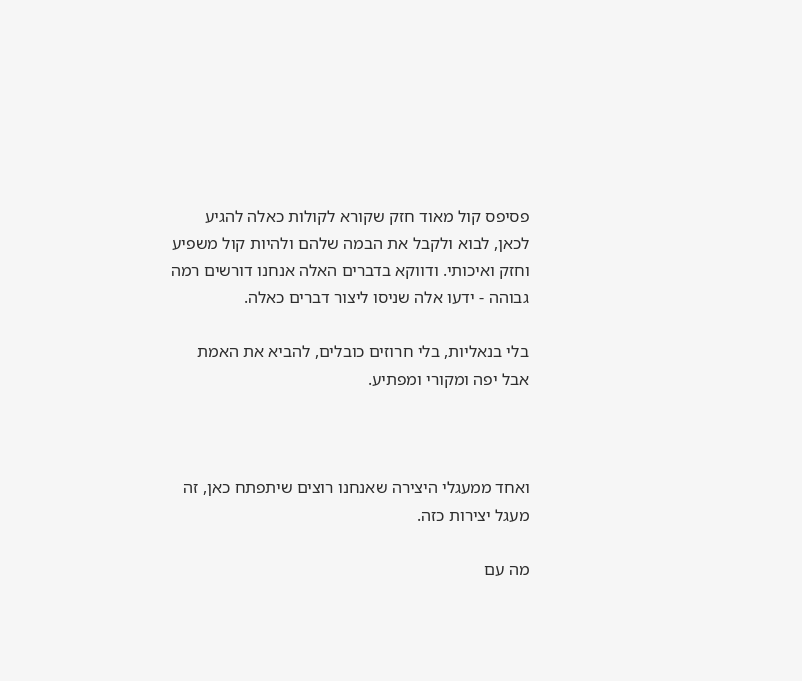פסיפס קול מאוד חזק שקורא לקולות כאלה להגיע לכאן, לבוא ולקבל את הבמה שלהם ולהיות קול משפיע וחזק ואיכותי. ודווקא בדברים האלה אנחנו דורשים רמה גבוהה - ידעו אלה שניסו ליצור דברים כאלה.

בלי בנאליות, בלי חרוזים כובלים, להביא את האמת אבל יפה ומקורי ומפתיע.



ואחד ממעגלי היצירה שאנחנו רוצים שיתפתח כאן, זה מעגל יצירות כזה.

מה עם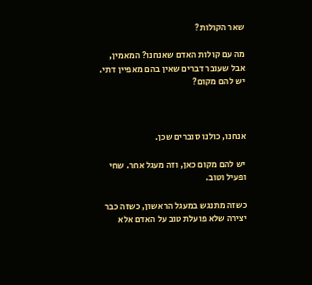שאר הקולות?

מה עם קולות האדם שאנחנו? המאמין, אבל שעובר דברים שאין בהם מאפיין דתי. יש להם מקום?



אנחנו, כולנו סוברים שכן.

יש להם מקום כאן, וזה מעגל אחר. שחי ופעיל וטוב.

כשזה מתנגש במעגל הראשון, כשזה כבר יצירה שלא פועלת טוב על האדם אלא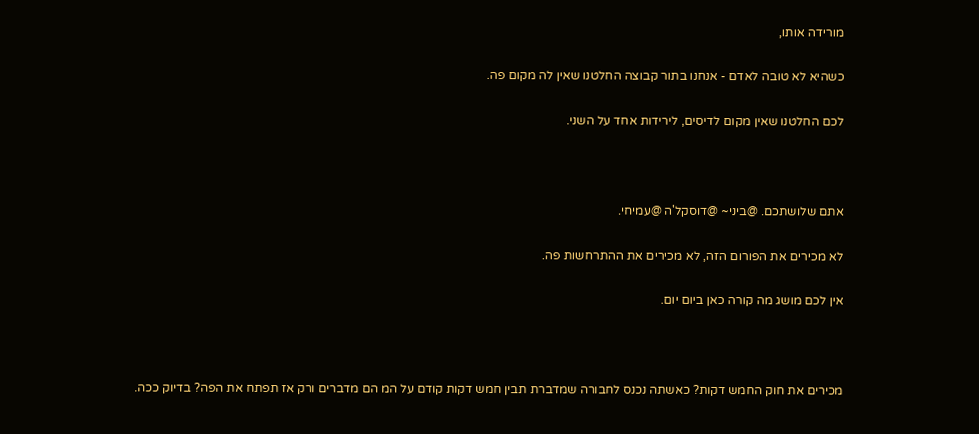מורידה אותו,

כשהיא לא טובה לאדם - אנחנו בתור קבוצה החלטנו שאין לה מקום פה.

לכם החלטנו שאין מקום לדיסים, לירידות אחד על השני.



אתם שלושתכם. @ביני~ @דוסקל'ה @עמיחי.

לא מכירים את הפורום הזה, לא מכירים את ההתרחשות פה.

אין לכם מושג מה קורה כאן ביום יום.



מכירים את חוק החמש דקות? כאשתה נכנס לחבורה שמדברת תבין חמש דקות קודם על המ הם מדברים ורק אז תפתח את הפה? בדיוק ככה.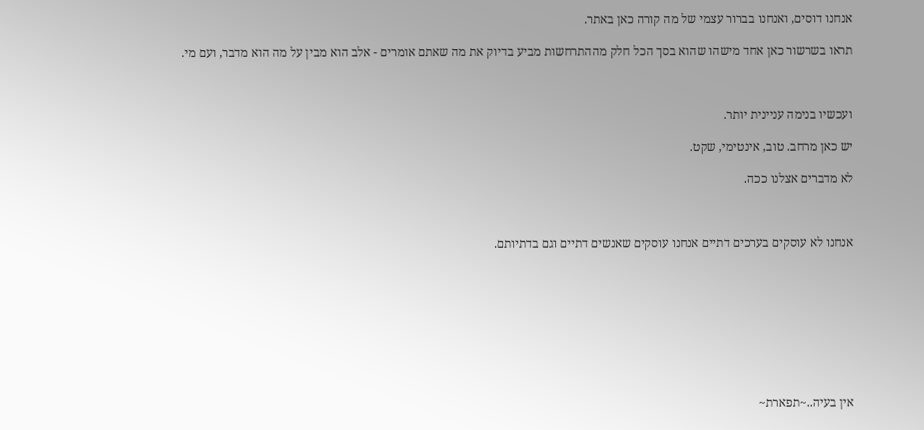אנחנו דוסים, ואנחנו בברור עצמי של מה קורה כאן באתר.

תראו בשרשור כאן אחד מישהו שהוא בסך הכל חלק מההתרחשות מביע בדיוק את מה שאתם אומרים - אלב הוא מבין על מה הוא מדבר, ועם מי.



ועכשיו בנימה עניינית יותר.

יש כאן מרחב. טוב, אינטימי, שקט.

לא מדברים אצלנו ככה.



אנחנו לא עוסקים בערכים דתיים אנחנו עוסקים שאנשים דתיים וגם בדתיותם.









אין בעיה..~תפארת~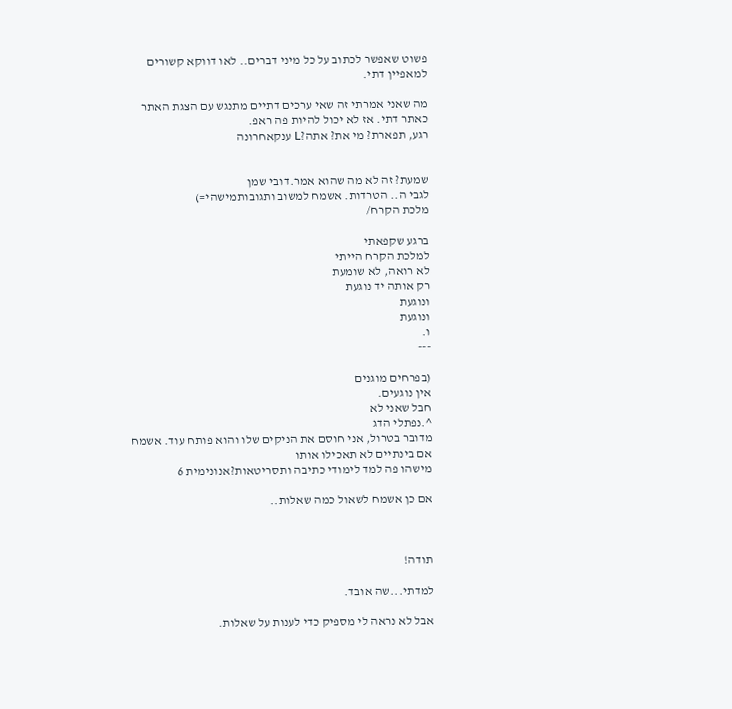פשוט שאפשר לכתוב על כל מיני דברים.. לאו דווקא קשורים למאפיין דתי.

מה שאני אמרתי זה שאי ערכים דתיים מתנגש עם הצגת האתר כאתר דתי. אז לא יכול להיות פה ראפ.
רגע, תפארת? מי את? אתה?L ענקאחרונה


שמעת? זה לא מה שהוא אמר.דובי שמן
לגבי ה.. הטרדות. אשמח למשוב ותגובותמישהי=)
מלכת הקרח/

ברגע שקפאתי
למלכת הקרח הייתי
לא רואה, לא שומעת
רק אותה יד נוגעת
ונוגעת
ונוגעת
ו.
---

(בפרחים מוגנים
אין נוגעים.
חבל שאני לא
^.נפתלי הדג
מדובר בטרול, אני חוסם את הניקים שלו והוא פותח עוד. אשמח אם בינתיים לא תאכילו אותו
מישהו פה למד לימודי כתיבה ותסריטאות?אנונימית 6

אם כן אשמח לשאול כמה שאלות..



תודה!

למדתי...שה אובד.

אבל לא נראה לי מספיק כדי לענות על שאלות.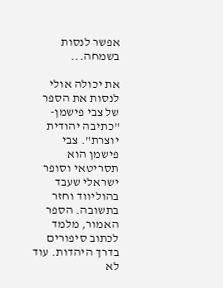אפשר לנסות בשמחה...

את יכולה אולי לנסות את הספר של צבי פישמן- "כתיבה יהודית יוצרת". צבי פישמן הוא תסריטאי וסופר ישראלי שעבד בהוליווד וחזר בתשובה. הספר האמור, מלמד לכתוב סיפורים בדרך היהדות. עוד לא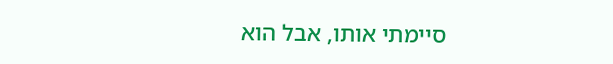סיימתי אותו, אבל הוא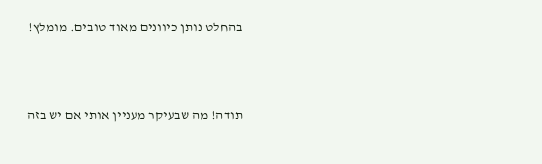בהחלט נותן כיוונים מאוד טובים. מומלץ!



תודה! מה שבעיקר מעניין אותי אם יש בזה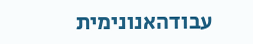עבודהאנונימית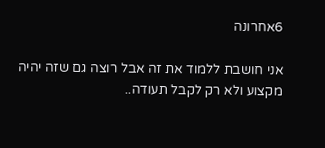6אחרונה

אני חושבת ללמוד את זה אבל רוצה גם שזה יהיה מקצוע ולא רק לקבל תעודה..